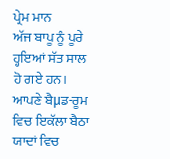ਪ੍ਰੇਮ ਮਾਨ
ਅੱਜ ਬਾਪੂ ਨੂੰ ਪੂਰੇ ਹ੍ਹਇਆਂ ਸੱਤ ਸਾਲ ਹੋ ਗਏ ਹਨ। ਆਪਣੇ ਬੈμਡ-ਰੂਮ ਵਿਚ ਇਕੱਲਾ ਬੈਠਾ ਯਾਦਾਂ ਵਿਚ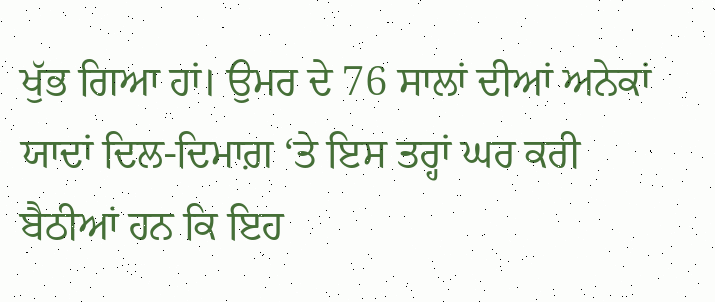ਖੁੱਭ ਗਿਆ ਹਾਂ। ਉਮਰ ਦੇ 76 ਸਾਲਾਂ ਦੀਆਂ ਅਨੇਕਾਂ ਯਾਦਾਂ ਦਿਲ-ਦਿਮਾਗ਼ ‘ਤੇ ਇਸ ਤਰ੍ਹਾਂ ਘਰ ਕਰੀ ਬੈਠੀਆਂ ਹਨ ਕਿ ਇਹ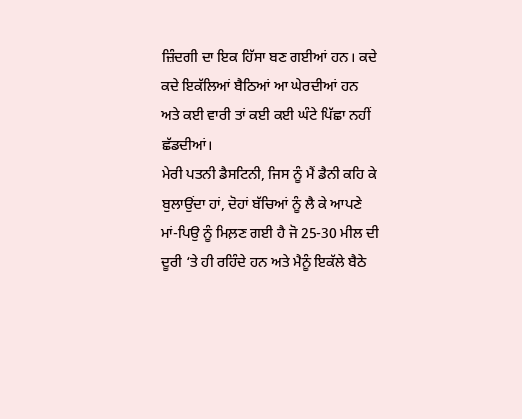ਜ਼ਿੰਦਗੀ ਦਾ ਇਕ ਹਿੱਸਾ ਬਣ ਗਈਆਂ ਹਨ। ਕਦੇ ਕਦੇ ਇਕੱਲਿਆਂ ਬੈਠਿਆਂ ਆ ਘੇਰਦੀਆਂ ਹਨ ਅਤੇ ਕਈ ਵਾਰੀ ਤਾਂ ਕਈ ਕਈ ਘੰਟੇ ਪਿੱਛਾ ਨਹੀਂ ਛੱਡਦੀਆਂ।
ਮੇਰੀ ਪਤਨੀ ਡੈਸਟਿਨੀ, ਜਿਸ ਨੂੰ ਮੈਂ ਡੈਨੀ ਕਹਿ ਕੇ ਬੁਲਾਉਂਦਾ ਹਾਂ, ਦੋਹਾਂ ਬੱਚਿਆਂ ਨੂੰ ਲੈ ਕੇ ਆਪਣੇ ਮਾਂ-ਪਿਉ ਨੂੰ ਮਿਲ਼ਣ ਗਈ ਹੈ ਜੋ 25-30 ਮੀਲ ਦੀ ਦੂਰੀ ‘ਤੇ ਹੀ ਰਹਿੰਦੇ ਹਨ ਅਤੇ ਮੈਨੂੰ ਇਕੱਲੇ ਬੈਠੇ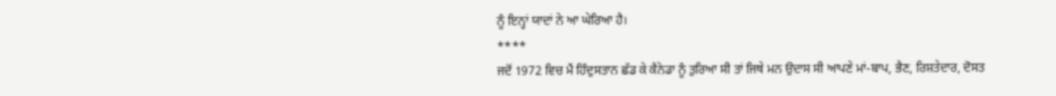ਨੂੰ ਇਨ੍ਹਾਂ ਯਾਦਾਂ ਨੇ ਆ ਘੇਰਿਆ ਹੈ।
****
ਜਦੋਂ 1972 ਵਿਚ ਮੈਂ ਹਿੰਦੁਸਤਾਨ ਛੱਡ ਕੇ ਕੈਨੇਡਾ ਨੂੰ ਤੁਰਿਆ ਸੀ ਤਾਂ ਜਿਥੇ ਮਨ ਉਦਾਸ ਸੀ ਆਪਣੇ ਮਾਂ-ਬਾਪ, ਭੈਣ, ਰਿਸ਼ਤੇਦਾਰ, ਦੋਸਤ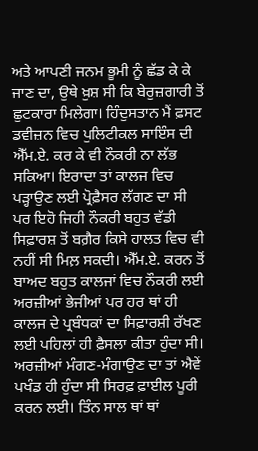ਅਤੇ ਆਪਣੀ ਜਨਮ ਭੂਮੀ ਨੂੰ ਛੱਡ ਕੇ ਕੇ ਜਾਣ ਦਾ, ਉਥੇ ਖ਼ੁਸ਼ ਸੀ ਕਿ ਬੇਰੁਜ਼ਗਾਰੀ ਤੋਂ ਛੁਟਕਾਰਾ ਮਿਲੇਗਾ। ਹਿੰਦੁਸਤਾਨ ਮੈਂ ਫ਼ਸਟ ਡਵੀਜ਼ਨ ਵਿਚ ਪੁਲਿਟੀਕਲ ਸਾਇੰਸ ਦੀ ਐੱਮ.ਏ. ਕਰ ਕੇ ਵੀ ਨੌਕਰੀ ਨਾ ਲੱਭ ਸਕਿਆ। ਇਰਾਦਾ ਤਾਂ ਕਾਲਜ ਵਿਚ ਪੜ੍ਹਾਉਣ ਲਈ ਪ੍ਰੋਫ਼ੈਸਰ ਲੱਗਣ ਦਾ ਸੀ ਪਰ ਇਹੋ ਜਿਹੀ ਨੌਕਰੀ ਬਹੁਤ ਵੱਡੀ ਸਿਫ਼ਾਰਸ਼ ਤੋਂ ਬਗ਼ੈਰ ਕਿਸੇ ਹਾਲਤ ਵਿਚ ਵੀ ਨਹੀਂ ਸੀ ਮਿਲ਼ ਸਕਦੀ। ਐੱਮ.ਏ. ਕਰਨ ਤੋਂ ਬਾਅਦ ਬਹੁਤ ਕਾਲਜਾਂ ਵਿਚ ਨੌਕਰੀ ਲਈ ਅਰਜ਼ੀਆਂ ਭੇਜੀਆਂ ਪਰ ਹਰ ਥਾਂ ਹੀ ਕਾਲਜ ਦੇ ਪ੍ਰਬੰਧਕਾਂ ਦਾ ਸਿਫ਼ਾਰਸ਼ੀ ਰੱਖਣ ਲਈ ਪਹਿਲਾਂ ਹੀ ਫ਼ੈਸਲਾ ਕੀਤਾ ਹੁੰਦਾ ਸੀ। ਅਰਜ਼ੀਆਂ ਮੰਗਣ-ਮੰਗਾਉਣ ਦਾ ਤਾਂ ਐਵੇਂ ਪਖੰਡ ਹੀ ਹੁੰਦਾ ਸੀ ਸਿਰਫ਼ ਫ਼ਾਈਲ ਪੂਰੀ ਕਰਨ ਲਈ। ਤਿੰਨ ਸਾਲ ਥਾਂ ਥਾਂ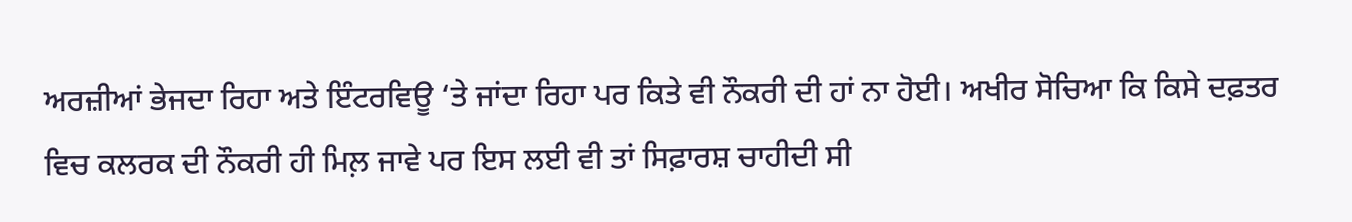ਅਰਜ਼ੀਆਂ ਭੇਜਦਾ ਰਿਹਾ ਅਤੇ ਇੰਟਰਵਿਊ ‘ਤੇ ਜਾਂਦਾ ਰਿਹਾ ਪਰ ਕਿਤੇ ਵੀ ਨੌਕਰੀ ਦੀ ਹਾਂ ਨਾ ਹੋਈ। ਅਖੀਰ ਸੋਚਿਆ ਕਿ ਕਿਸੇ ਦਫ਼ਤਰ ਵਿਚ ਕਲਰਕ ਦੀ ਨੌਕਰੀ ਹੀ ਮਿਲ਼ ਜਾਵੇ ਪਰ ਇਸ ਲਈ ਵੀ ਤਾਂ ਸਿਫ਼ਾਰਸ਼ ਚਾਹੀਦੀ ਸੀ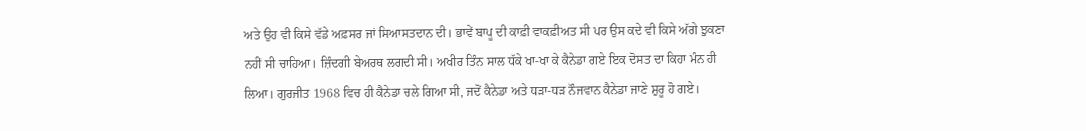ਅਤੇ ਉਹ ਵੀ ਕਿਸੇ ਵੱਡੇ ਅਫ਼ਸਰ ਜਾਂ ਸਿਆਸਤਦਾਨ ਦੀ। ਭਾਵੇਂ ਬਾਪੂ ਦੀ ਕਾਫ਼ੀ ਵਾਕਫ਼ੀਅਤ ਸੀ ਪਰ ਉਸ ਕਦੇ ਵੀ ਕਿਸੇ ਅੱਗੇ ਝੁਕਣਾ ਨਹੀਂ ਸੀ ਚਾਹਿਆ। ਜ਼ਿੰਦਗੀ ਬੇਅਰਥ ਲਗਦੀ ਸੀ। ਅਖੀਰ ਤਿੰਨ ਸਾਲ ਧੱਕੇ ਖਾ-ਖਾ ਕੇ ਕੈਨੇਡਾ ਗਏ ਇਕ ਦੋਸਤ ਦਾ ਕਿਹਾ ਮੰਨ ਹੀ ਲਿਆ। ਗੁਰਜੀਤ 1968 ਵਿਚ ਹੀ ਕੈਨੇਡਾ ਚਲੇ ਗਿਆ ਸੀ, ਜਦੋਂ ਕੈਨੇਡਾ ਅਤੇ ਧੜਾ-ਧੜ ਨੌਜਵਾਨ ਕੈਨੇਡਾ ਜਾਣੇ ਸ਼ੁਰੂ ਹੋ ਗਏ।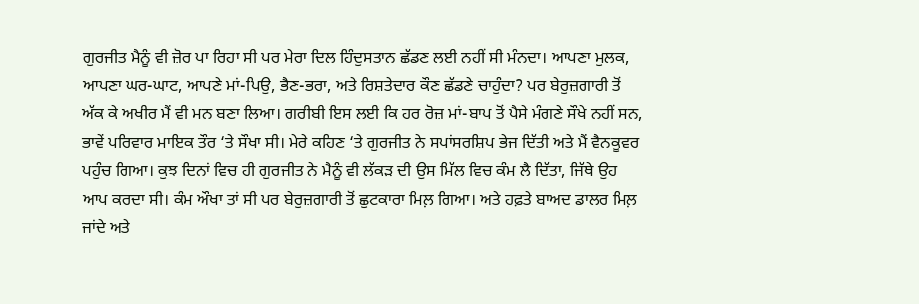ਗੁਰਜੀਤ ਮੈਨੂੰ ਵੀ ਜ਼ੋਰ ਪਾ ਰਿਹਾ ਸੀ ਪਰ ਮੇਰਾ ਦਿਲ ਹਿੰਦੁਸਤਾਨ ਛੱਡਣ ਲਈ ਨਹੀਂ ਸੀ ਮੰਨਦਾ। ਆਪਣਾ ਮੁਲਕ, ਆਪਣਾ ਘਰ-ਘਾਟ, ਆਪਣੇ ਮਾਂ-ਪਿਉ, ਭੈਣ-ਭਰਾ, ਅਤੇ ਰਿਸ਼ਤੇਦਾਰ ਕੌਣ ਛੱਡਣੇ ਚਾਹੁੰਦਾ? ਪਰ ਬੇਰੁਜ਼ਗਾਰੀ ਤੋਂ ਅੱਕ ਕੇ ਅਖੀਰ ਮੈਂ ਵੀ ਮਨ ਬਣਾ ਲਿਆ। ਗਰੀਬੀ ਇਸ ਲਈ ਕਿ ਹਰ ਰੋਜ਼ ਮਾਂ-ਬਾਪ ਤੋਂ ਪੈਸੇ ਮੰਗਣੇ ਸੌਖੇ ਨਹੀਂ ਸਨ, ਭਾਵੇਂ ਪਰਿਵਾਰ ਮਾਇਕ ਤੌਰ ‘ਤੇ ਸੌਖਾ ਸੀ। ਮੇਰੇ ਕਹਿਣ ‘ਤੇ ਗੁਰਜੀਤ ਨੇ ਸਪਾਂਸਰਸ਼ਿਪ ਭੇਜ ਦਿੱਤੀ ਅਤੇ ਮੈਂ ਵੈਨਕੂਵਰ ਪਹੁੰਚ ਗਿਆ। ਕੁਝ ਦਿਨਾਂ ਵਿਚ ਹੀ ਗੁਰਜੀਤ ਨੇ ਮੈਨੂੰ ਵੀ ਲੱਕੜ ਦੀ ਉਸ ਮਿੱਲ ਵਿਚ ਕੰਮ ਲੈ ਦਿੱਤਾ, ਜਿੱਥੇ ਉਹ ਆਪ ਕਰਦਾ ਸੀ। ਕੰਮ ਔਖਾ ਤਾਂ ਸੀ ਪਰ ਬੇਰੁਜ਼ਗਾਰੀ ਤੋਂ ਛੁਟਕਾਰਾ ਮਿਲ਼ ਗਿਆ। ਅਤੇ ਹਫ਼ਤੇ ਬਾਅਦ ਡਾਲਰ ਮਿਲ਼ ਜਾਂਦੇ ਅਤੇ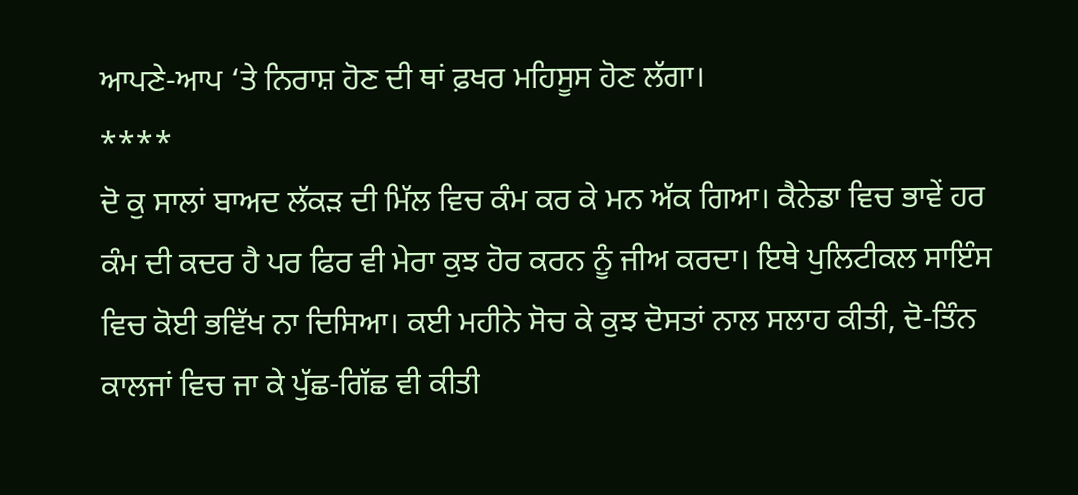ਆਪਣੇ-ਆਪ ‘ਤੇ ਨਿਰਾਸ਼ ਹੋਣ ਦੀ ਥਾਂ ਫ਼ਖਰ ਮਹਿਸੂਸ ਹੋਣ ਲੱਗਾ।
****
ਦੋ ਕੁ ਸਾਲਾਂ ਬਾਅਦ ਲੱਕੜ ਦੀ ਮਿੱਲ ਵਿਚ ਕੰਮ ਕਰ ਕੇ ਮਨ ਅੱਕ ਗਿਆ। ਕੈਨੇਡਾ ਵਿਚ ਭਾਵੇਂ ਹਰ ਕੰਮ ਦੀ ਕਦਰ ਹੈ ਪਰ ਫਿਰ ਵੀ ਮੇਰਾ ਕੁਝ ਹੋਰ ਕਰਨ ਨੂੰ ਜੀਅ ਕਰਦਾ। ਇਥੇ ਪੁਲਿਟੀਕਲ ਸਾਇੰਸ ਵਿਚ ਕੋਈ ਭਵਿੱਖ ਨਾ ਦਿਸਿਆ। ਕਈ ਮਹੀਨੇ ਸੋਚ ਕੇ ਕੁਝ ਦੋਸਤਾਂ ਨਾਲ ਸਲਾਹ ਕੀਤੀ, ਦੋ-ਤਿੰਨ ਕਾਲਜਾਂ ਵਿਚ ਜਾ ਕੇ ਪੁੱਛ-ਗਿੱਛ ਵੀ ਕੀਤੀ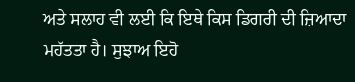ਅਤੇ ਸਲਾਹ ਵੀ ਲਈ ਕਿ ਇਥੇ ਕਿਸ ਡਿਗਰੀ ਦੀ ਜ਼ਿਆਦਾ ਮਹੱਤਤਾ ਹੈ। ਸੁਝਾਅ ਇਹੋ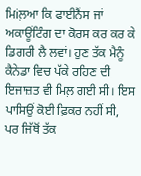ਮਿiਲ਼ਆ ਕਿ ਫਾਈਨੈਂਸ ਜਾਂ ਅਕਾਊਂਟਿੰਗ ਦਾ ਕੋਰਸ ਕਰ ਕਰ ਕੇ ਡਿਗਰੀ ਲੈ ਲਵਾਂ। ਹੁਣ ਤੱਕ ਮੈਨੂੰ ਕੈਨੇਡਾ ਵਿਚ ਪੱਕੇ ਰਹਿਣ ਦੀ ਇਜਾਜ਼ਤ ਵੀ ਮਿਲ਼ ਗਈ ਸੀ। ਇਸ ਪਾਸਿਉਂ ਕੋਈ ਫ਼ਿਕਰ ਨਹੀਂ ਸੀ, ਪਰ ਜਿੱਥੋਂ ਤੱਕ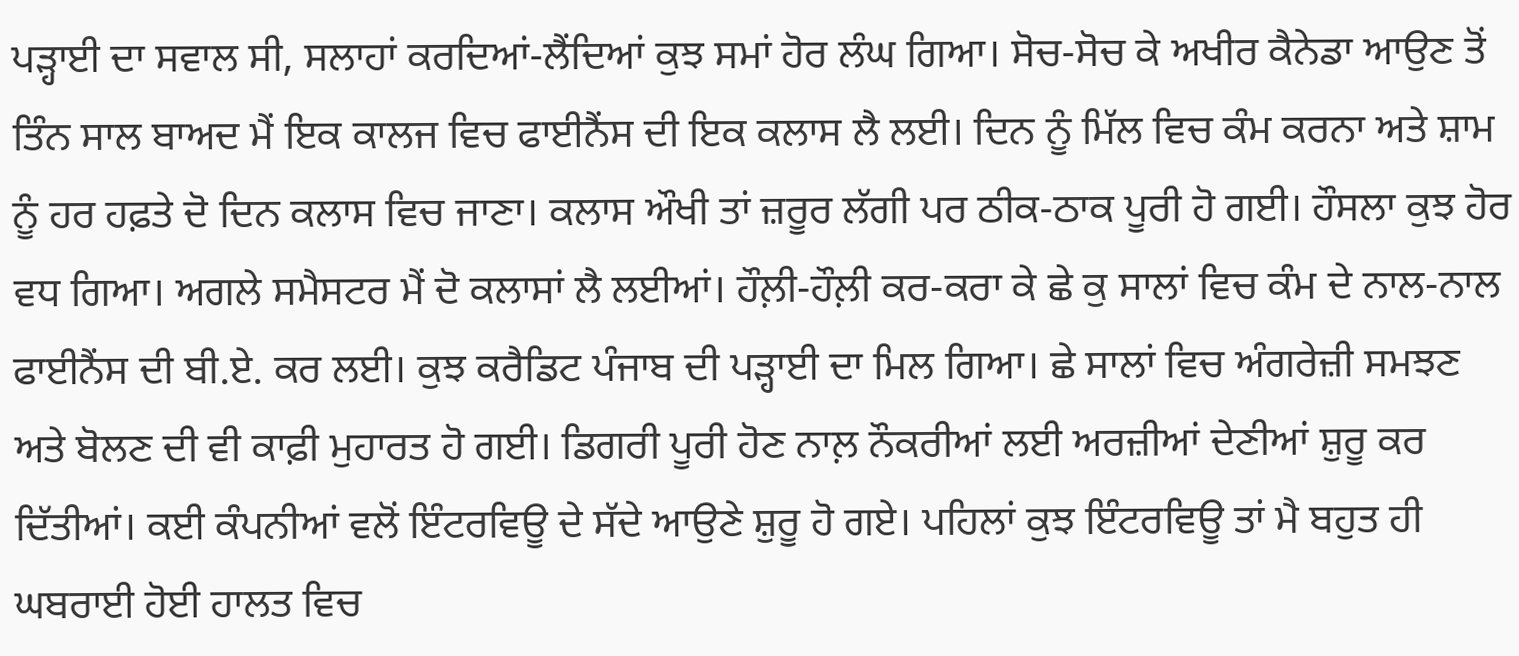ਪੜ੍ਹਾਈ ਦਾ ਸਵਾਲ ਸੀ, ਸਲਾਹਾਂ ਕਰਦਿਆਂ-ਲੈਂਦਿਆਂ ਕੁਝ ਸਮਾਂ ਹੋਰ ਲੰਘ ਗਿਆ। ਸੋਚ-ਸੋਚ ਕੇ ਅਖੀਰ ਕੈਨੇਡਾ ਆਉਣ ਤੋਂ ਤਿੰਨ ਸਾਲ ਬਾਅਦ ਮੈਂ ਇਕ ਕਾਲਜ ਵਿਚ ਫਾਈਨੈਂਸ ਦੀ ਇਕ ਕਲਾਸ ਲੈ ਲਈ। ਦਿਨ ਨੂੰ ਮਿੱਲ ਵਿਚ ਕੰਮ ਕਰਨਾ ਅਤੇ ਸ਼ਾਮ ਨੂੰ ਹਰ ਹਫ਼ਤੇ ਦੋ ਦਿਨ ਕਲਾਸ ਵਿਚ ਜਾਣਾ। ਕਲਾਸ ਔਖੀ ਤਾਂ ਜ਼ਰੂਰ ਲੱਗੀ ਪਰ ਠੀਕ-ਠਾਕ ਪੂਰੀ ਹੋ ਗਈ। ਹੌਸਲਾ ਕੁਝ ਹੋਰ ਵਧ ਗਿਆ। ਅਗਲੇ ਸਮੈਸਟਰ ਮੈਂ ਦੋ ਕਲਾਸਾਂ ਲੈ ਲਈਆਂ। ਹੌਲ਼ੀ-ਹੌਲ਼ੀ ਕਰ-ਕਰਾ ਕੇ ਛੇ ਕੁ ਸਾਲਾਂ ਵਿਚ ਕੰਮ ਦੇ ਨਾਲ-ਨਾਲ ਫਾਈਨੈਂਸ ਦੀ ਬੀ.ਏ. ਕਰ ਲਈ। ਕੁਝ ਕਰੈਡਿਟ ਪੰਜਾਬ ਦੀ ਪੜ੍ਹਾਈ ਦਾ ਮਿਲ ਗਿਆ। ਛੇ ਸਾਲਾਂ ਵਿਚ ਅੰਗਰੇਜ਼ੀ ਸਮਝਣ ਅਤੇ ਬੋਲਣ ਦੀ ਵੀ ਕਾਫ਼ੀ ਮੁਹਾਰਤ ਹੋ ਗਈ। ਡਿਗਰੀ ਪੂਰੀ ਹੋਣ ਨਾਲ਼ ਨੌਕਰੀਆਂ ਲਈ ਅਰਜ਼ੀਆਂ ਦੇਣੀਆਂ ਸ਼ੁਰੂ ਕਰ ਦਿੱਤੀਆਂ। ਕਈ ਕੰਪਨੀਆਂ ਵਲੋਂ ਇੰਟਰਵਿਊ ਦੇ ਸੱਦੇ ਆਉਣੇ ਸ਼ੁਰੂ ਹੋ ਗਏ। ਪਹਿਲਾਂ ਕੁਝ ਇੰਟਰਵਿਊ ਤਾਂ ਮੈ ਬਹੁਤ ਹੀ ਘਬਰਾਈ ਹੋਈ ਹਾਲਤ ਵਿਚ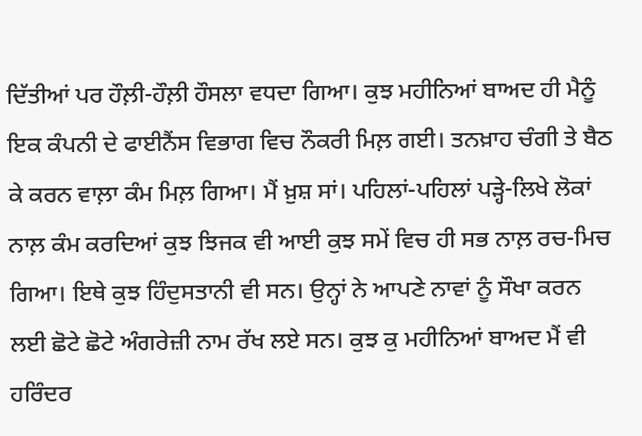ਦਿੱਤੀਆਂ ਪਰ ਹੌਲ਼ੀ-ਹੌਲ਼ੀ ਹੌਸਲਾ ਵਧਦਾ ਗਿਆ। ਕੁਝ ਮਹੀਨਿਆਂ ਬਾਅਦ ਹੀ ਮੈਨੂੰ ਇਕ ਕੰਪਨੀ ਦੇ ਫਾਈਨੈਂਸ ਵਿਭਾਗ ਵਿਚ ਨੌਕਰੀ ਮਿਲ਼ ਗਈ। ਤਨਖ਼ਾਹ ਚੰਗੀ ਤੇ ਬੈਠ ਕੇ ਕਰਨ ਵਾਲ਼ਾ ਕੰਮ ਮਿਲ਼ ਗਿਆ। ਮੈਂ ਖ਼ੁਸ਼ ਸਾਂ। ਪਹਿਲਾਂ-ਪਹਿਲਾਂ ਪੜ੍ਹੇ-ਲਿਖੇ ਲੋਕਾਂ ਨਾਲ਼ ਕੰਮ ਕਰਦਿਆਂ ਕੁਝ ਝਿਜਕ ਵੀ ਆਈ ਕੁਝ ਸਮੇਂ ਵਿਚ ਹੀ ਸਭ ਨਾਲ਼ ਰਚ-ਮਿਚ ਗਿਆ। ਇਥੇ ਕੁਝ ਹਿੰਦੁਸਤਾਨੀ ਵੀ ਸਨ। ਉਨ੍ਹਾਂ ਨੇ ਆਪਣੇ ਨਾਵਾਂ ਨੂੰ ਸੌਖਾ ਕਰਨ ਲਈ ਛੋਟੇ ਛੋਟੇ ਅੰਗਰੇਜ਼ੀ ਨਾਮ ਰੱਖ ਲਏ ਸਨ। ਕੁਝ ਕੁ ਮਹੀਨਿਆਂ ਬਾਅਦ ਮੈਂ ਵੀ ਹਰਿੰਦਰ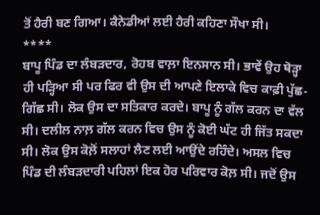ਤੋਂ ਹੈਰੀ ਬਣ ਗਿਆ। ਕੈਨੇਡੀਆਂ ਲਈ ਹੈਰੀ ਕਹਿਣਾ ਸੌਖਾ ਸੀ।
****
ਬਾਪੂ ਪਿੰਡ ਦਾ ਲੰਬੜਦਾਰ, ਰੋਹਬ ਵਾਲ਼ਾ ਇਨਸਾਨ ਸੀ। ਭਾਵੇਂ ਉਹ ਥੋੜ੍ਹਾ ਹੀ ਪੜ੍ਹਿਆ ਸੀ ਪਰ ਫਿਰ ਵੀ ਉਸ ਦੀ ਆਪਣੇ ਇਲਾਕੇ ਵਿਚ ਕਾਫ਼ੀ ਪੁੱਛ-ਗਿੱਛ ਸੀ। ਲੋਕ ਉਸ ਦਾ ਸਤਿਕਾਰ ਕਰਦੇ। ਬਾਪੂ ਨੂੰ ਗੱਲ ਕਰਨ ਦਾ ਵੱਲ ਸੀ। ਦਲੀਲ ਨਾਲ਼ ਗੱਲ ਕਰਨ ਵਿਚ ਉਸ ਨੂੰ ਕੋਈ ਘੱਟ ਹੀ ਜਿੱਤ ਸਕਦਾ ਸੀ। ਲੋਕ ਉਸ ਕੋਲ਼ੋਂ ਸਲਾਹਾਂ ਲੈਣ ਲਈ ਆਉਂਦੇ ਰਹਿੰਦੇ। ਅਸਲ ਵਿਚ ਪਿੰਡ ਦੀ ਲੰਬੜਦਾਰੀ ਪਹਿਲਾਂ ਇਕ ਹੋਰ ਪਰਿਵਾਰ ਕੋਲ਼ ਸੀ। ਜਦੋਂ ਉਸ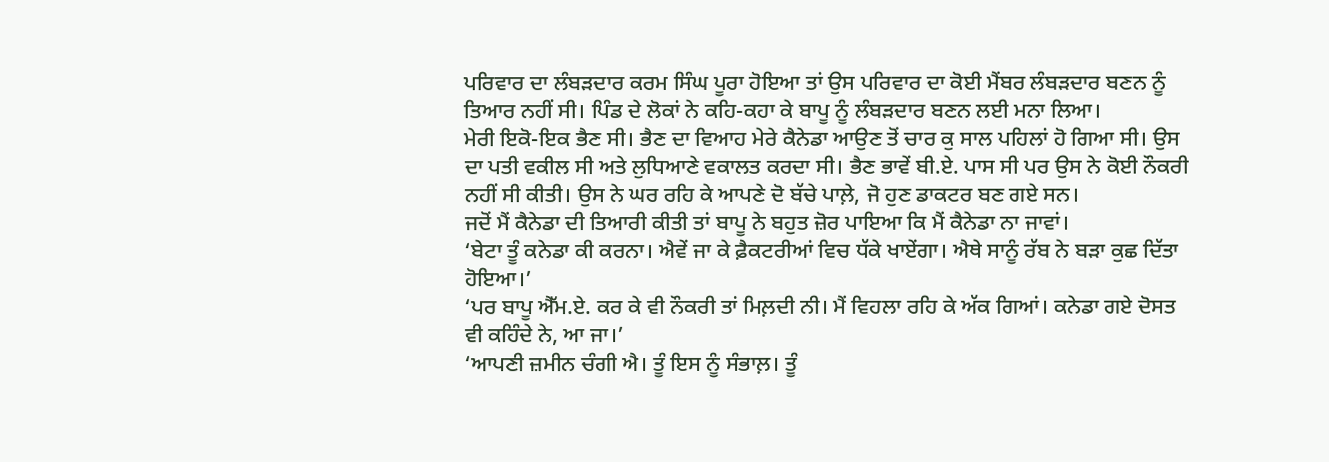ਪਰਿਵਾਰ ਦਾ ਲੰਬੜਦਾਰ ਕਰਮ ਸਿੰਘ ਪੂਰਾ ਹੋਇਆ ਤਾਂ ਉਸ ਪਰਿਵਾਰ ਦਾ ਕੋਈ ਮੈਂਬਰ ਲੰਬੜਦਾਰ ਬਣਨ ਨੂੰ ਤਿਆਰ ਨਹੀਂ ਸੀ। ਪਿੰਡ ਦੇ ਲੋਕਾਂ ਨੇ ਕਹਿ-ਕਹਾ ਕੇ ਬਾਪੂ ਨੂੰ ਲੰਬੜਦਾਰ ਬਣਨ ਲਈ ਮਨਾ ਲਿਆ।
ਮੇਰੀ ਇਕੋ-ਇਕ ਭੈਣ ਸੀ। ਭੈਣ ਦਾ ਵਿਆਹ ਮੇਰੇ ਕੈਨੇਡਾ ਆਉਣ ਤੋਂ ਚਾਰ ਕੁ ਸਾਲ ਪਹਿਲਾਂ ਹੋ ਗਿਆ ਸੀ। ਉਸ ਦਾ ਪਤੀ ਵਕੀਲ ਸੀ ਅਤੇ ਲੁਧਿਆਣੇ ਵਕਾਲਤ ਕਰਦਾ ਸੀ। ਭੈਣ ਭਾਵੇਂ ਬੀ.ਏ. ਪਾਸ ਸੀ ਪਰ ਉਸ ਨੇ ਕੋਈ ਨੌਕਰੀ ਨਹੀਂ ਸੀ ਕੀਤੀ। ਉਸ ਨੇ ਘਰ ਰਹਿ ਕੇ ਆਪਣੇ ਦੋ ਬੱਚੇ ਪਾਲ਼ੇ, ਜੋ ਹੁਣ ਡਾਕਟਰ ਬਣ ਗਏ ਸਨ।
ਜਦੋਂ ਮੈਂ ਕੈਨੇਡਾ ਦੀ ਤਿਆਰੀ ਕੀਤੀ ਤਾਂ ਬਾਪੂ ਨੇ ਬਹੁਤ ਜ਼ੋਰ ਪਾਇਆ ਕਿ ਮੈਂ ਕੈਨੇਡਾ ਨਾ ਜਾਵਾਂ।
‘ਬੇਟਾ ਤੂੰ ਕਨੇਡਾ ਕੀ ਕਰਨਾ। ਐਵੇਂ ਜਾ ਕੇ ਫ਼ੈਕਟਰੀਆਂ ਵਿਚ ਧੱਕੇ ਖਾਏਂਗਾ। ਐਥੇ ਸਾਨੂੰ ਰੱਬ ਨੇ ਬੜਾ ਕੁਛ ਦਿੱਤਾ ਹੋਇਆ।’
‘ਪਰ ਬਾਪੂ ਐੱਮ.ਏ. ਕਰ ਕੇ ਵੀ ਨੌਕਰੀ ਤਾਂ ਮਿਲ਼ਦੀ ਨੀ। ਮੈਂ ਵਿਹਲਾ ਰਹਿ ਕੇ ਅੱਕ ਗਿਆਂ। ਕਨੇਡਾ ਗਏ ਦੋਸਤ ਵੀ ਕਹਿੰਦੇ ਨੇ, ਆ ਜਾ।’
‘ਆਪਣੀ ਜ਼ਮੀਨ ਚੰਗੀ ਐ। ਤੂੰ ਇਸ ਨੂੰ ਸੰਭਾਲ਼। ਤੂੰ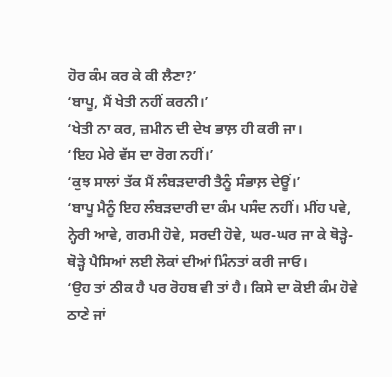ਹੋਰ ਕੰਮ ਕਰ ਕੇ ਕੀ ਲੈਣਾ?’
‘ਬਾਪੂ, ਮੈਂ ਖੇਤੀ ਨਹੀਂ ਕਰਨੀ।’
‘ਖੇਤੀ ਨਾ ਕਰ, ਜ਼ਮੀਨ ਦੀ ਦੇਖ ਭਾਲ਼ ਹੀ ਕਰੀ ਜਾ।
‘ਇਹ ਮੇਰੇ ਵੱਸ ਦਾ ਰੋਗ ਨਹੀਂ।’
‘ਕੁਝ ਸਾਲਾਂ ਤੱਕ ਮੈਂ ਲੰਬੜਦਾਰੀ ਤੈਨੂੰ ਸੰਭਾਲ਼ ਦੇਊਂ।’
‘ਬਾਪੂ ਮੈਨੂੰ ਇਹ ਲੰਬੜਦਾਰੀ ਦਾ ਕੰਮ ਪਸੰਦ ਨਹੀਂ। ਮੀਂਹ ਪਵੇ, ਨ੍ਹੇਰੀ ਆਵੇ, ਗਰਮੀ ਹੋਵੇ, ਸਰਦੀ ਹੋਵੇ, ਘਰ-ਘਰ ਜਾ ਕੇ ਥੋੜ੍ਹੇ-ਥੋੜ੍ਹੇ ਪੈਸਿਆਂ ਲਈ ਲੋਕਾਂ ਦੀਆਂ ਮਿੰਨਤਾਂ ਕਰੀ ਜਾਓ।
‘ਉਹ ਤਾਂ ਠੀਕ ਹੈ ਪਰ ਰੋਹਬ ਵੀ ਤਾਂ ਹੈ। ਕਿਸੇ ਦਾ ਕੋਈ ਕੰਮ ਹੋਵੇ ਠਾਣੇ ਜਾਂ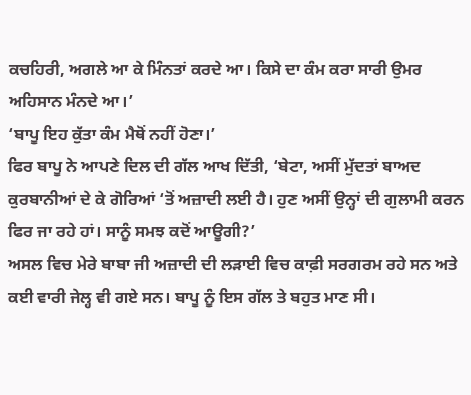ਕਚਹਿਰੀ, ਅਗਲੇ ਆ ਕੇ ਮਿੰਨਤਾਂ ਕਰਦੇ ਆ। ਕਿਸੇ ਦਾ ਕੰਮ ਕਰਾ ਸਾਰੀ ਉਮਰ ਅਹਿਸਾਨ ਮੰਨਦੇ ਆ।’
‘ਬਾਪੂ ਇਹ ਕੁੱਤਾ ਕੰਮ ਮੈਥੋਂ ਨਹੀਂ ਹੋਣਾ।’
ਫਿਰ ਬਾਪੂ ਨੇ ਆਪਣੇ ਦਿਲ ਦੀ ਗੱਲ ਆਖ ਦਿੱਤੀ, ‘ਬੇਟਾ, ਅਸੀਂ ਮੁੱਦਤਾਂ ਬਾਅਦ ਕੁਰਬਾਨੀਆਂ ਦੇ ਕੇ ਗੋਰਿਆਂ ‘ਤੋਂ ਅਜ਼ਾਦੀ ਲਈ ਹੈ। ਹੁਣ ਅਸੀਂ ਉਨ੍ਹਾਂ ਦੀ ਗੁਲਾਮੀ ਕਰਨ ਫਿਰ ਜਾ ਰਹੇ ਹਾਂ। ਸਾਨੂੰ ਸਮਝ ਕਦੋਂ ਆਊਗੀ?’
ਅਸਲ ਵਿਚ ਮੇਰੇ ਬਾਬਾ ਜੀ ਅਜ਼ਾਦੀ ਦੀ ਲੜਾਈ ਵਿਚ ਕਾਫ਼ੀ ਸਰਗਰਮ ਰਹੇ ਸਨ ਅਤੇ ਕਈ ਵਾਰੀ ਜੇਲ੍ਹ ਵੀ ਗਏ ਸਨ। ਬਾਪੂ ਨੂੰ ਇਸ ਗੱਲ ਤੇ ਬਹੁਤ ਮਾਣ ਸੀ।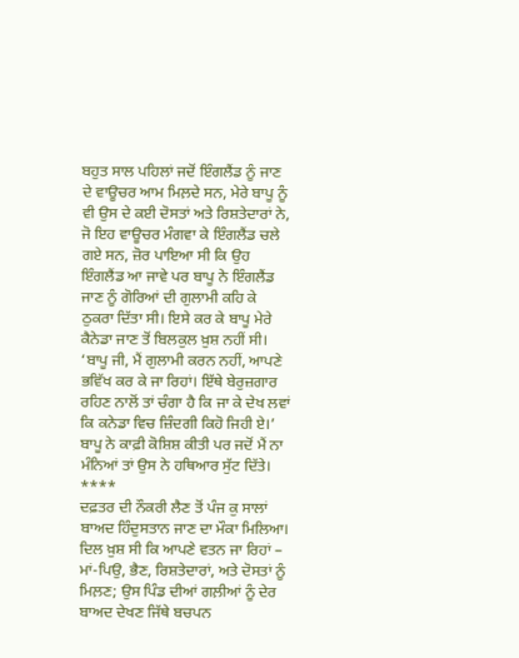ਬਹੁਤ ਸਾਲ ਪਹਿਲਾਂ ਜਦੋਂ ਇੰਗਲੈਂਡ ਨੂੰ ਜਾਣ ਦੇ ਵਾਊਚਰ ਆਮ ਮਿਲ਼ਦੇ ਸਨ, ਮੇਰੇ ਬਾਪੂ ਨੂੰ ਵੀ ਉਸ ਦੇ ਕਈ ਦੋਸਤਾਂ ਅਤੇ ਰਿਸ਼ਤੇਦਾਰਾਂ ਨੇ, ਜੋ ਇਹ ਵਾਊਚਰ ਮੰਗਵਾ ਕੇ ਇੰਗਲੈਂਡ ਚਲੇ ਗਏ ਸਨ, ਜ਼ੋਰ ਪਾਇਆ ਸੀ ਕਿ ਉਹ ਇੰਗਲੈਂਡ ਆ ਜਾਵੇ ਪਰ ਬਾਪੂ ਨੇ ਇੰਗਲੈਂਡ ਜਾਣ ਨੂੰ ਗੋਰਿਆਂ ਦੀ ਗੁਲਾਮੀ ਕਹਿ ਕੇ ਠੁਕਰਾ ਦਿੱਤਾ ਸੀ। ਇਸੇ ਕਰ ਕੇ ਬਾਪੂ ਮੇਰੇ ਕੈਨੇਡਾ ਜਾਣ ਤੋਂ ਬਿਲਕੁਲ ਖ਼ੁਸ਼ ਨਹੀਂ ਸੀ।
‘ਬਾਪੂ ਜੀ, ਮੈਂ ਗੁਲਾਮੀ ਕਰਨ ਨਹੀਂ, ਆਪਣੇ ਭਵਿੱਖ ਕਰ ਕੇ ਜਾ ਰਿਹਾਂ। ਇੱਥੇ ਬੇਰੁਜ਼ਗਾਰ ਰਹਿਣ ਨਾਲੋਂ ਤਾਂ ਚੰਗਾ ਹੈ ਕਿ ਜਾ ਕੇ ਦੇਖ ਲਵਾਂ ਕਿ ਕਨੇਡਾ ਵਿਚ ਜ਼ਿੰਦਗੀ ਕਿਹੋ ਜਿਹੀ ਏ।’
ਬਾਪੂ ਨੇ ਕਾਫ਼ੀ ਕੋਸ਼ਿਸ਼ ਕੀਤੀ ਪਰ ਜਦੋਂ ਮੈਂ ਨਾ ਮੰਨਿਆਂ ਤਾਂ ਉਸ ਨੇ ਹਥਿਆਰ ਸੁੱਟ ਦਿੱਤੇ।
****
ਦਫ਼ਤਰ ਦੀ ਨੌਕਰੀ ਲੈਣ ਤੋਂ ਪੰਜ ਕੁ ਸਾਲਾਂ ਬਾਅਦ ਹਿੰਦੁਸਤਾਨ ਜਾਣ ਦਾ ਮੌਕਾ ਮਿਲਿਆ। ਦਿਲ ਖ਼ੁਸ਼ ਸੀ ਕਿ ਆਪਣੇ ਵਤਨ ਜਾ ਰਿਹਾਂ – ਮਾਂ-ਪਿਉ, ਭੈਣ, ਰਿਸ਼ਤੇਦਾਰਾਂ, ਅਤੇ ਦੋਸਤਾਂ ਨੂੰ ਮਿਲ਼ਣ; ਉਸ ਪਿੰਡ ਦੀਆਂ ਗਲ਼ੀਆਂ ਨੂੰ ਦੇਰ ਬਾਅਦ ਦੇਖਣ ਜਿੱਥੇ ਬਚਪਨ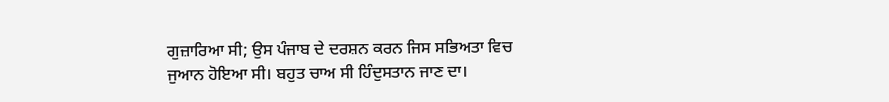ਗੁਜ਼ਾਰਿਆ ਸੀ; ਉਸ ਪੰਜਾਬ ਦੇ ਦਰਸ਼ਨ ਕਰਨ ਜਿਸ ਸਭਿਅਤਾ ਵਿਚ ਜੁਆਨ ਹੋਇਆ ਸੀ। ਬਹੁਤ ਚਾਅ ਸੀ ਹਿੰਦੁਸਤਾਨ ਜਾਣ ਦਾ।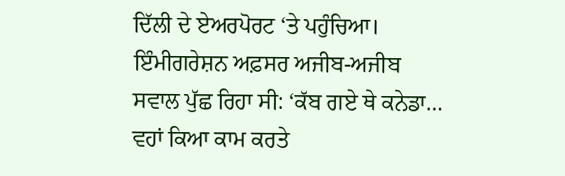ਦਿੱਲੀ ਦੇ ਏਅਰਪੋਰਟ ‘ਤੇ ਪਹੁੰਚਿਆ। ਇੰਮੀਗਰੇਸ਼ਨ ਅਫ਼ਸਰ ਅਜੀਬ-ਅਜੀਬ ਸਵਾਲ ਪੁੱਛ ਰਿਹਾ ਸੀ: ‘ਕੱਬ ਗਏ ਥੇ ਕਨੇਡਾ… ਵਹਾਂ ਕਿਆ ਕਾਮ ਕਰਤੇ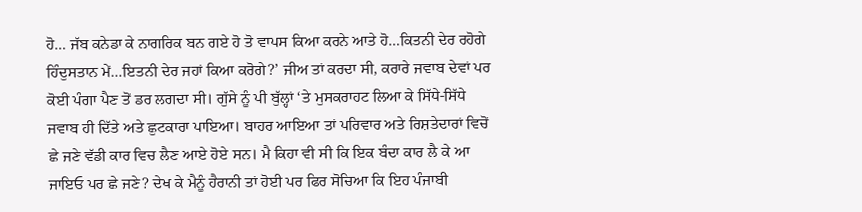ਹੋ… ਜੱਬ ਕਨੇਡਾ ਕੇ ਨਾਗਰਿਕ ਬਨ ਗਏ ਹੋ ਤੋ ਵਾਪਸ ਕਿਆ ਕਰਨੇ ਆਤੇ ਹੋ…ਕਿਤਨੀ ਦੇਰ ਰਹੋਗੇ ਹਿੰਦੁਸਤਾਨ ਮੇਂ…ਇਤਨੀ ਦੇਰ ਜਹਾਂ ਕਿਆ ਕਰੋਗੇ?’ ਜੀਅ ਤਾਂ ਕਰਦਾ ਸੀ, ਕਰਾਰੇ ਜਵਾਬ ਦੇਵਾਂ ਪਰ ਕੋਈ ਪੰਗਾ ਪੈਣ ਤੋਂ ਡਰ ਲਗਦਾ ਸੀ। ਗੁੱਸੇ ਨੂੰ ਪੀ ਬੁੱਲ੍ਹਾਂ ‘ਤੇ ਮੁਸਕਰਾਹਟ ਲਿਆ ਕੇ ਸਿੱਧੇ-ਸਿੱਧੇ ਜਵਾਬ ਹੀ ਦਿੱਤੇ ਅਤੇ ਛੁਟਕਾਰਾ ਪਾਇਆ। ਬਾਹਰ ਆਇਆ ਤਾਂ ਪਰਿਵਾਰ ਅਤੇ ਰਿਸ਼ਤੇਦਾਰਾਂ ਵਿਚੋਂ ਛੇ ਜਣੇ ਵੱਡੀ ਕਾਰ ਵਿਚ ਲੈਣ ਆਏ ਹੋਏ ਸਨ। ਮੈ ਕਿਹਾ ਵੀ ਸੀ ਕਿ ਇਕ ਬੰਦਾ ਕਾਰ ਲੈ ਕੇ ਆ ਜਾਇਓ ਪਰ ਛੇ ਜਣੇ? ਦੇਖ ਕੇ ਮੈਨੂੰ ਹੈਰਾਨੀ ਤਾਂ ਹੋਈ ਪਰ ਫਿਰ ਸੋਚਿਆ ਕਿ ਇਹ ਪੰਜਾਬੀ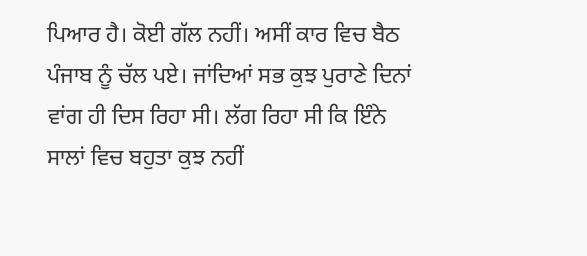ਪਿਆਰ ਹੈ। ਕੋਈ ਗੱਲ ਨਹੀਂ। ਅਸੀਂ ਕਾਰ ਵਿਚ ਬੈਠ ਪੰਜਾਬ ਨੂੰ ਚੱਲ ਪਏ। ਜਾਂਦਿਆਂ ਸਭ ਕੁਝ ਪੁਰਾਣੇ ਦਿਨਾਂ ਵਾਂਗ ਹੀ ਦਿਸ ਰਿਹਾ ਸੀ। ਲੱਗ ਰਿਹਾ ਸੀ ਕਿ ਇੰਨੇ ਸਾਲਾਂ ਵਿਚ ਬਹੁਤਾ ਕੁਝ ਨਹੀਂ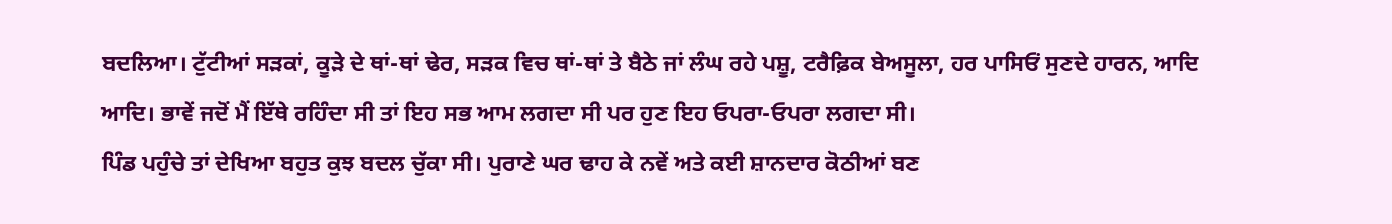ਬਦਲਿਆ। ਟੁੱਟੀਆਂ ਸੜਕਾਂ, ਕੂੜੇ ਦੇ ਥਾਂ-ਥਾਂ ਢੇਰ, ਸੜਕ ਵਿਚ ਥਾਂ-ਥਾਂ ਤੇ ਬੈਠੇ ਜਾਂ ਲੰਘ ਰਹੇ ਪਸ਼ੂ, ਟਰੈਫ਼ਿਕ ਬੇਅਸੂਲਾ, ਹਰ ਪਾਸਿਓਂ ਸੁਣਦੇ ਹਾਰਨ, ਆਦਿ ਆਦਿ। ਭਾਵੇਂ ਜਦੋਂ ਮੈਂ ਇੱਥੇ ਰਹਿੰਦਾ ਸੀ ਤਾਂ ਇਹ ਸਭ ਆਮ ਲਗਦਾ ਸੀ ਪਰ ਹੁਣ ਇਹ ਓਪਰਾ-ਓਪਰਾ ਲਗਦਾ ਸੀ।
ਪਿੰਡ ਪਹੁੰਚੇ ਤਾਂ ਦੇਖਿਆ ਬਹੁਤ ਕੁਝ ਬਦਲ ਚੁੱਕਾ ਸੀ। ਪੁਰਾਣੇ ਘਰ ਢਾਹ ਕੇ ਨਵੇਂ ਅਤੇ ਕਈ ਸ਼ਾਨਦਾਰ ਕੋਠੀਆਂ ਬਣ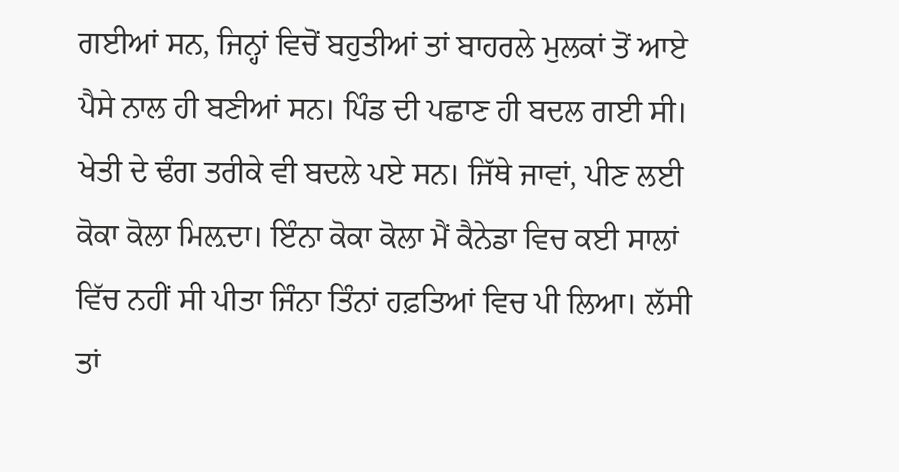ਗਈਆਂ ਸਨ, ਜਿਨ੍ਹਾਂ ਵਿਚੋਂ ਬਹੁਤੀਆਂ ਤਾਂ ਬਾਹਰਲੇ ਮੁਲਕਾਂ ਤੋਂ ਆਏ ਪੈਸੇ ਨਾਲ ਹੀ ਬਣੀਆਂ ਸਨ। ਪਿੰਡ ਦੀ ਪਛਾਣ ਹੀ ਬਦਲ ਗਈ ਸੀ। ਖੇਤੀ ਦੇ ਢੰਗ ਤਰੀਕੇ ਵੀ ਬਦਲੇ ਪਏ ਸਨ। ਜਿੱਥੇ ਜਾਵਾਂ, ਪੀਣ ਲਈ ਕੋਕਾ ਕੋਲਾ ਮਿਲ਼ਦਾ। ਇੰਨਾ ਕੋਕਾ ਕੋਲਾ ਮੈਂ ਕੈਨੇਡਾ ਵਿਚ ਕਈ ਸਾਲਾਂ ਵਿੱਚ ਨਹੀਂ ਸੀ ਪੀਤਾ ਜਿੰਨਾ ਤਿੰਨਾਂ ਹਫ਼ਤਿਆਂ ਵਿਚ ਪੀ ਲਿਆ। ਲੱਸੀ ਤਾਂ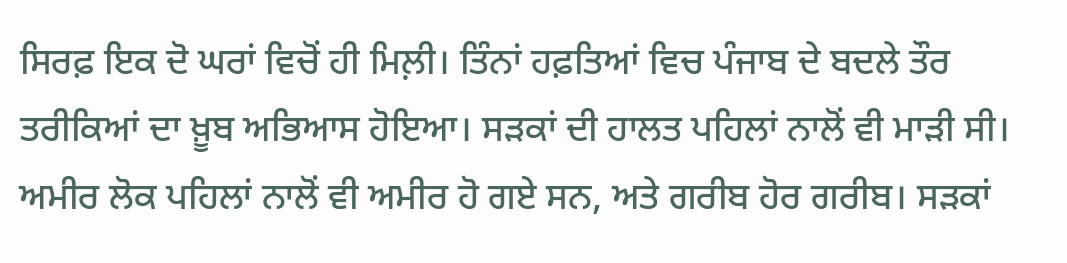ਸਿਰਫ਼ ਇਕ ਦੋ ਘਰਾਂ ਵਿਚੋਂ ਹੀ ਮਿਲ਼ੀ। ਤਿੰਨਾਂ ਹਫ਼ਤਿਆਂ ਵਿਚ ਪੰਜਾਬ ਦੇ ਬਦਲੇ ਤੌਰ ਤਰੀਕਿਆਂ ਦਾ ਖ਼ੂਬ ਅਭਿਆਸ ਹੋਇਆ। ਸੜਕਾਂ ਦੀ ਹਾਲਤ ਪਹਿਲਾਂ ਨਾਲੋਂ ਵੀ ਮਾੜੀ ਸੀ। ਅਮੀਰ ਲੋਕ ਪਹਿਲਾਂ ਨਾਲੋਂ ਵੀ ਅਮੀਰ ਹੋ ਗਏ ਸਨ, ਅਤੇ ਗਰੀਬ ਹੋਰ ਗਰੀਬ। ਸੜਕਾਂ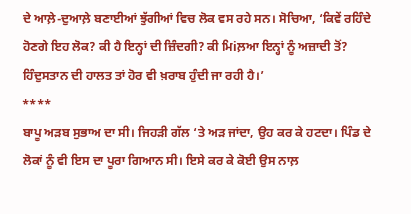ਦੇ ਆਲ਼ੇ-ਦੁਆਲ਼ੇ ਬਣਾਈਆਂ ਝੁੱਗੀਆਂ ਵਿਚ ਲੋਕ ਵਸ ਰਹੇ ਸਨ। ਸੋਚਿਆ, ‘ਕਿਵੇਂ ਰਹਿੰਦੇ ਹੋਣਗੇ ਇਹ ਲੋਕ? ਕੀ ਹੈ ਇਨ੍ਹਾਂ ਦੀ ਜ਼ਿੰਦਗੀ? ਕੀ ਮਿiਲ਼ਆ ਇਨ੍ਹਾਂ ਨੂੰ ਅਜ਼ਾਦੀ ਤੋਂ? ਹਿੰਦੁਸਤਾਨ ਦੀ ਹਾਲਤ ਤਾਂ ਹੋਰ ਵੀ ਖ਼ਰਾਬ ਹੁੰਦੀ ਜਾ ਰਹੀ ਹੈ।’
****
ਬਾਪੂ ਅੜਬ ਸੁਭਾਅ ਦਾ ਸੀ। ਜਿਹੜੀ ਗੱਲ ‘ਤੇ ਅੜ ਜਾਂਦਾ, ਉਹ ਕਰ ਕੇ ਹਟਦਾ। ਪਿੰਡ ਦੇ ਲੋਕਾਂ ਨੂੰ ਵੀ ਇਸ ਦਾ ਪੂਰਾ ਗਿਆਨ ਸੀ। ਇਸੇ ਕਰ ਕੇ ਕੋਈ ਉਸ ਨਾਲ਼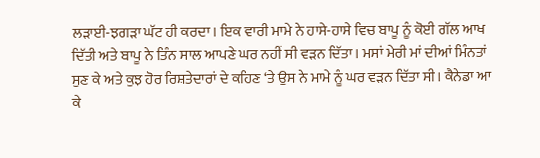ਲੜਾਈ-ਝਗੜਾ ਘੱਟ ਹੀ ਕਰਦਾ। ਇਕ ਵਾਰੀ ਮਾਮੇ ਨੇ ਹਾਸੇ-ਹਾਸੇ ਵਿਚ ਬਾਪੂ ਨੂੰ ਕੋਈ ਗੱਲ ਆਖ ਦਿੱਤੀ ਅਤੇ ਬਾਪੂ ਨੇ ਤਿੰਨ ਸਾਲ ਆਪਣੇ ਘਰ ਨਹੀਂ ਸੀ ਵੜਨ ਦਿੱਤਾ। ਮਸਾਂ ਮੇਰੀ ਮਾਂ ਦੀਆਂ ਮਿੰਨਤਾਂ ਸੁਣ ਕੇ ਅਤੇ ਕੁਝ ਹੋਰ ਰਿਸ਼ਤੇਦਾਰਾਂ ਦੇ ਕਹਿਣ ‘ਤੇ ਉਸ ਨੇ ਮਾਮੇ ਨੂੰ ਘਰ ਵੜਨ ਦਿੱਤਾ ਸੀ। ਕੈਨੇਡਾ ਆ ਕੇ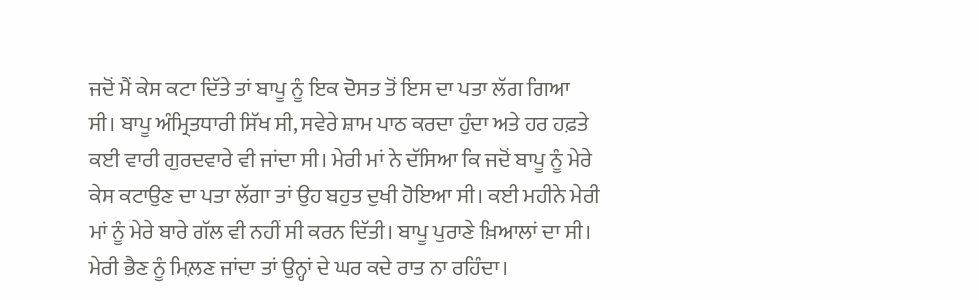ਜਦੋਂ ਮੈਂ ਕੇਸ ਕਟਾ ਦਿੱਤੇ ਤਾਂ ਬਾਪੂ ਨੂੰ ਇਕ ਦੋਸਤ ਤੋਂ ਇਸ ਦਾ ਪਤਾ ਲੱਗ ਗਿਆ ਸੀ। ਬਾਪੂ ਅੰਮ੍ਰਿਤਧਾਰੀ ਸਿੱਖ ਸੀ, ਸਵੇਰੇ ਸ਼ਾਮ ਪਾਠ ਕਰਦਾ ਹੁੰਦਾ ਅਤੇ ਹਰ ਹਫ਼ਤੇ ਕਈ ਵਾਰੀ ਗੁਰਦਵਾਰੇ ਵੀ ਜਾਂਦਾ ਸੀ। ਮੇਰੀ ਮਾਂ ਨੇ ਦੱਸਿਆ ਕਿ ਜਦੋਂ ਬਾਪੂ ਨੂੰ ਮੇਰੇ ਕੇਸ ਕਟਾਉਣ ਦਾ ਪਤਾ ਲੱਗਾ ਤਾਂ ਉਹ ਬਹੁਤ ਦੁਖੀ ਹੋਇਆ ਸੀ। ਕਈ ਮਹੀਨੇ ਮੇਰੀ ਮਾਂ ਨੂੰ ਮੇਰੇ ਬਾਰੇ ਗੱਲ ਵੀ ਨਹੀਂ ਸੀ ਕਰਨ ਦਿੱਤੀ। ਬਾਪੂ ਪੁਰਾਣੇ ਖ਼ਿਆਲਾਂ ਦਾ ਸੀ। ਮੇਰੀ ਭੈਣ ਨੂੰ ਮਿਲ਼ਣ ਜਾਂਦਾ ਤਾਂ ਉਨ੍ਹਾਂ ਦੇ ਘਰ ਕਦੇ ਰਾਤ ਨਾ ਰਹਿੰਦਾ।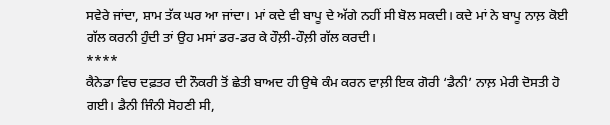ਸਵੇਰੇ ਜਾਂਦਾ, ਸ਼ਾਮ ਤੱਕ ਘਰ ਆ ਜਾਂਦਾ। ਮਾਂ ਕਦੇ ਵੀ ਬਾਪੂ ਦੇ ਅੱਗੇ ਨਹੀਂ ਸੀ ਬੋਲ ਸਕਦੀ। ਕਦੇ ਮਾਂ ਨੇ ਬਾਪੂ ਨਾਲ਼ ਕੋਈ ਗੱਲ ਕਰਨੀ ਹੁੰਦੀ ਤਾਂ ਉਹ ਮਸਾਂ ਡਰ-ਡਰ ਕੇ ਹੌਲ਼ੀ-ਹੌਲ਼ੀ ਗੱਲ ਕਰਦੀ।
****
ਕੈਨੇਡਾ ਵਿਚ ਦਫ਼ਤਰ ਦੀ ਨੌਕਰੀ ਤੋਂ ਛੇਤੀ ਬਾਅਦ ਹੀ ਉਥੇ ਕੰਮ ਕਰਨ ਵਾਲ਼ੀ ਇਕ ਗੋਰੀ ‘ਡੈਨੀ’ ਨਾਲ਼ ਮੇਰੀ ਦੋਸਤੀ ਹੋ ਗਈ। ਡੈਨੀ ਜਿੰਨੀ ਸੋਹਣੀ ਸੀ,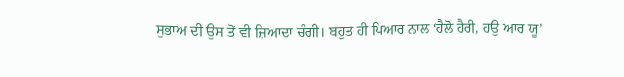ਸੁਭਾਅ ਦੀ ਉਸ ਤੋਂ ਵੀ ਜ਼ਿਆਦਾ ਚੰਗੀ। ਬਹੁਤ ਹੀ ਪਿਆਰ ਨਾਲ ‘ਹੈਲੋ ਹੈਰੀ, ਹਉ ਆਰ ਯੂ’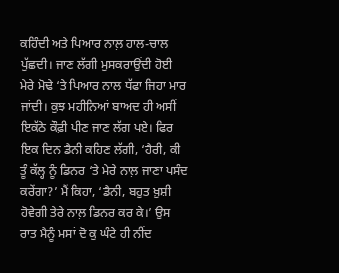ਕਹਿੰਦੀ ਅਤੇ ਪਿਆਰ ਨਾਲ਼ ਹਾਲ-ਚਾਲ ਪੁੱਛਦੀ। ਜਾਣ ਲੱਗੀ ਮੁਸਕਰਾਉਂਦੀ ਹੋਈ ਮੇਰੇ ਮੋਢੇ ‘ਤੇ ਪਿਆਰ ਨਾਲ ਧੱਫਾ ਜਿਹਾ ਮਾਰ ਜਾਂਦੀ। ਕੁਝ ਮਹੀਨਿਆਂ ਬਾਅਦ ਹੀ ਅਸੀਂ ਇਕੱਠੇ ਕੌਫ਼ੀ ਪੀਣ ਜਾਣ ਲੱਗ ਪਏ। ਫਿਰ ਇਕ ਦਿਨ ਡੈਨੀ ਕਹਿਣ ਲੱਗੀ, ‘ਹੈਰੀ, ਕੀ ਤੂੰ ਕੱਲ੍ਹ ਨੂੰ ਡਿਨਰ ‘ਤੇ ਮੇਰੇ ਨਾਲ਼ ਜਾਣਾ ਪਸੰਦ ਕਰੇਂਗਾ?’ ਮੈਂ ਕਿਹਾ, ‘ਡੈਨੀ, ਬਹੁਤ ਖ਼ੁਸ਼ੀ ਹੋਵੇਗੀ ਤੇਰੇ ਨਾਲ਼ ਡਿਨਰ ਕਰ ਕੇ।’ ਉਸ ਰਾਤ ਮੈਨੂੰ ਮਸਾਂ ਦੋ ਕੁ ਘੰਟੇ ਹੀ ਨੀਂਦ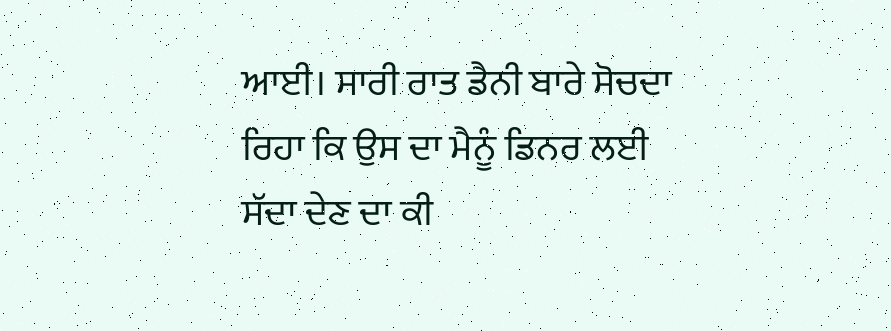ਆਈ। ਸਾਰੀ ਰਾਤ ਡੈਨੀ ਬਾਰੇ ਸੋਚਦਾ ਰਿਹਾ ਕਿ ਉਸ ਦਾ ਮੈਨੂੰ ਡਿਨਰ ਲਈ ਸੱਦਾ ਦੇਣ ਦਾ ਕੀ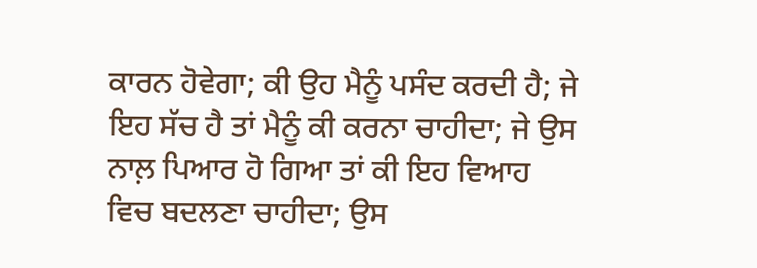ਕਾਰਨ ਹੋਵੇਗਾ; ਕੀ ਉਹ ਮੈਨੂੰ ਪਸੰਦ ਕਰਦੀ ਹੈ; ਜੇ ਇਹ ਸੱਚ ਹੈ ਤਾਂ ਮੈਨੂੰ ਕੀ ਕਰਨਾ ਚਾਹੀਦਾ; ਜੇ ਉਸ ਨਾਲ਼ ਪਿਆਰ ਹੋ ਗਿਆ ਤਾਂ ਕੀ ਇਹ ਵਿਆਹ ਵਿਚ ਬਦਲਣਾ ਚਾਹੀਦਾ; ਉਸ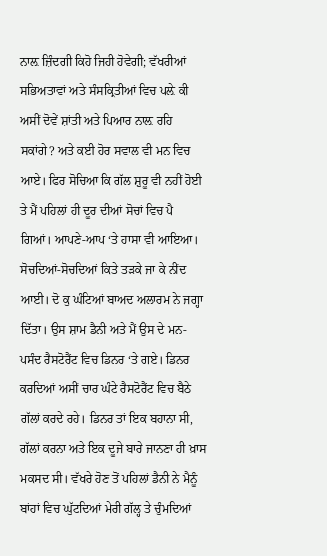ਨਾਲ਼ ਜ਼ਿੰਦਗੀ ਕਿਹੋ ਜਿਹੀ ਹੋਵੇਗੀ; ਵੱਖਰੀਆਂ ਸਭਿਅਤਾਵਾਂ ਅਤੇ ਸੰਸਕ੍ਰਿਤੀਆਂ ਵਿਚ ਪਲ਼ੇ ਕੀ ਅਸੀਂ ਦੋਵੇਂ ਸ਼ਾਂਤੀ ਅਤੇ ਪਿਆਰ ਨਾਲ਼ ਰਹਿ ਸਕਾਂਗੇ? ਅਤੇ ਕਈ ਹੋਰ ਸਵਾਲ ਵੀ ਮਨ ਵਿਚ ਆਏ। ਫਿਰ ਸੋਚਿਆ ਕਿ ਗੱਲ ਸ਼ੁਰੂ ਵੀ ਨਹੀਂ ਹੋਈ ਤੇ ਮੈਂ ਪਹਿਲਾਂ ਹੀ ਦੂਰ ਦੀਆਂ ਸੋਚਾਂ ਵਿਚ ਪੈ ਗਿਆਂ। ਆਪਣੇ-ਆਪ ‘ਤੇ ਹਾਸਾ ਵੀ ਆਇਆ। ਸੋਚਦਿਆਂ-ਸੋਚਦਿਆਂ ਕਿਤੇ ਤੜਕੇ ਜਾ ਕੇ ਨੀਂਦ ਆਈ। ਦੋ ਕੁ ਘੰਟਿਆਂ ਬਾਅਦ ਅਲਾਰਮ ਨੇ ਜਗ੍ਹਾ ਦਿੱਤਾ। ਉਸ ਸ਼ਾਮ ਡੈਨੀ ਅਤੇ ਮੈਂ ਉਸ ਦੇ ਮਨ-ਪਸੰਦ ਰੈਸਟੋਰੈਂਟ ਵਿਚ ਡਿਨਰ ‘ਤੇ ਗਏ। ਡਿਨਰ ਕਰਦਿਆਂ ਅਸੀਂ ਚਾਰ ਘੰਟੇ ਰੈਸਟੋਰੈਂਟ ਵਿਚ ਬੈਠੇ ਗੱਲਾਂ ਕਰਦੇ ਰਹੇ। ਡਿਨਰ ਤਾਂ ਇਕ ਬਹਾਨਾ ਸੀ, ਗੱਲਾਂ ਕਰਨਾ ਅਤੇ ਇਕ ਦੂਜੇ ਬਾਰੇ ਜਾਨਣਾ ਹੀ ਖ਼ਾਸ ਮਕਸਦ ਸੀ। ਵੱਖਰੇ ਹੋਣ ਤੋਂ ਪਹਿਲਾਂ ਡੈਨੀ ਨੇ ਮੈਨੂੰ ਬਾਂਹਾਂ ਵਿਚ ਘੁੱਟਦਿਆਂ ਮੇਰੀ ਗੱਲ੍ਹ ਤੇ ਚੁੰਮਦਿਆਂ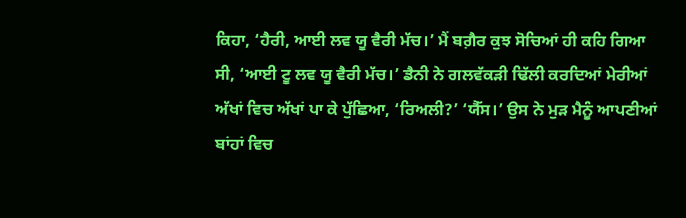ਕਿਹਾ, ‘ਹੈਰੀ, ਆਈ ਲਵ ਯੂ ਵੈਰੀ ਮੱਚ।’ ਮੈਂ ਬਗ਼ੈਰ ਕੁਝ ਸੋਚਿਆਂ ਹੀ ਕਹਿ ਗਿਆ ਸੀ, ‘ਆਈ ਟੂ ਲਵ ਯੂ ਵੈਰੀ ਮੱਚ।’ ਡੈਨੀ ਨੇ ਗਲਵੱਕੜੀ ਢਿੱਲੀ ਕਰਦਿਆਂ ਮੇਰੀਆਂ ਅੱਖਾਂ ਵਿਚ ਅੱਖਾਂ ਪਾ ਕੇ ਪੁੱਛਿਆ, ‘ਰਿਅਲੀ?’ ‘ਯੈੱਸ।’ ਉਸ ਨੇ ਮੁੜ ਮੈਨੂੰ ਆਪਣੀਆਂ ਬਾਂਹਾਂ ਵਿਚ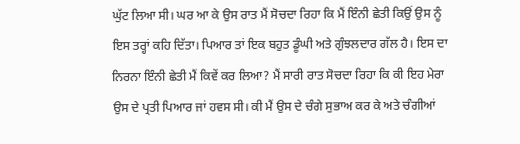ਘੁੱਟ ਲਿਆ ਸੀ। ਘਰ ਆ ਕੇ ਉਸ ਰਾਤ ਮੈਂ ਸੋਚਦਾ ਰਿਹਾ ਕਿ ਮੈਂ ਇੰਨੀ ਛੇਤੀ ਕਿਉਂ ਉਸ ਨੂੰ ਇਸ ਤਰ੍ਹਾਂ ਕਹਿ ਦਿੱਤਾ। ਪਿਆਰ ਤਾਂ ਇਕ ਬਹੁਤ ਡੂੰਘੀ ਅਤੇ ਗੁੰਝਲਦਾਰ ਗੱਲ ਹੈ। ਇਸ ਦਾ ਨਿਰਨਾ ਇੰਨੀ ਛੇਤੀ ਮੈਂ ਕਿਵੇਂ ਕਰ ਲਿਆ? ਮੈਂ ਸਾਰੀ ਰਾਤ ਸੋਚਦਾ ਰਿਹਾ ਕਿ ਕੀ ਇਹ ਮੇਰਾ ਉਸ ਦੇ ਪ੍ਰਤੀ ਪਿਆਰ ਜਾਂ ਹਵਸ ਸੀ। ਕੀ ਮੈਂ ਉਸ ਦੇ ਚੰਗੇ ਸੁਭਾਅ ਕਰ ਕੇ ਅਤੇ ਚੰਗੀਆਂ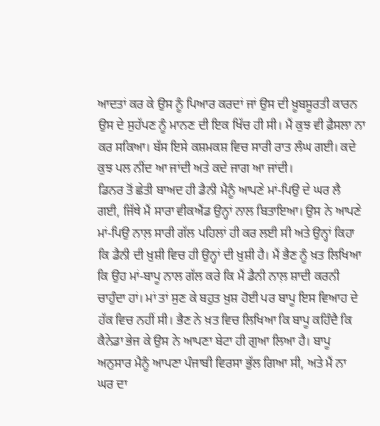ਆਦਤਾਂ ਕਰ ਕੇ ਉਸ ਨੂੰ ਪਿਆਰ ਕਰਦਾਂ ਜਾਂ ਉਸ ਦੀ ਖ਼ੂਬਸੂਰਤੀ ਕਾਰਨ ਉਸ ਦੇ ਸੁਹੱਪਣ ਨੂੰ ਮਾਨਣ ਦੀ ਇਕ ਖਿੱਚ ਹੀ ਸੀ। ਮੈਂ ਕੁਝ ਵੀ ਫ਼ੈਸਲਾ ਨਾ ਕਰ ਸਕਿਆ। ਬੱਸ ਇਸੇ ਕਸ਼ਮਕਸ਼ ਵਿਚ ਸਾਰੀ ਰਾਤ ਲੰਘ ਗਈ। ਕਦੇ ਕੁਝ ਪਲ ਨੀਂਦ ਆ ਜਾਂਦੀ ਅਤੇ ਕਦੇ ਜਾਗ ਆ ਜਾਂਦੀ।
ਡਿਨਰ ਤੋਂ ਛੇਤੀ ਬਾਅਦ ਹੀ ਡੈਨੀ ਮੈਨੂੰ ਆਪਣੇ ਮਾਂ-ਪਿਉ ਦੇ ਘਰ ਲੈ ਗਈ, ਜਿੱਥੇ ਮੈਂ ਸਾਰਾ ਵੀਕਐਂਡ ਉਨ੍ਹਾਂ ਨਾਲ ਬਿਤਾਇਆ। ਉਸ ਨੇ ਆਪਣੇ ਮਾਂ-ਪਿਉ ਨਾਲ਼ ਸਾਰੀ ਗੱਲ ਪਹਿਲਾਂ ਹੀ ਕਰ ਲਈ ਸੀ ਅਤੇ ਉਨ੍ਹਾਂ ਕਿਹਾ ਕਿ ਡੈਨੀ ਦੀ ਖ਼ੁਸ਼ੀ ਵਿਚ ਹੀ ਉਨ੍ਹਾਂ ਦੀ ਖ਼ੁਸ਼ੀ ਹੈ। ਮੈਂ ਭੈਣ ਨੂੰ ਖ਼ਤ ਲਿਖਿਆ ਕਿ ਉਹ ਮਾਂ-ਬਾਪੂ ਨਾਲ ਗੱਲ ਕਰੇ ਕਿ ਮੈਂ ਡੈਨੀ ਨਾਲ਼ ਸ਼ਾਦੀ ਕਰਨੀ ਚਾਹੁੰਦਾ ਹਾਂ। ਮਾਂ ਤਾਂ ਸੁਣ ਕੇ ਬਹੁਤ ਖ਼ੁਸ਼ ਹੋਈ ਪਰ ਬਾਪੂ ਇਸ ਵਿਆਹ ਦੇ ਹੱਕ ਵਿਚ ਨਹੀਂ ਸੀ। ਭੈਣ ਨੇ ਖ਼ਤ ਵਿਚ ਲਿਖਿਆ ਕਿ ਬਾਪੂ ਕਹਿੰਦੈ ਕਿ ਕੈਨੇਡਾ ਭੇਜ ਕੇ ਉਸ ਨੇ ਆਪਣਾ ਬੇਟਾ ਹੀ ਗੁਆ ਲਿਆ ਹੈ। ਬਾਪੂ ਅਨੁਸਾਰ ਮੈਨੂੰ ਆਪਣਾ ਪੰਜਾਬੀ ਵਿਰਸਾ ਭੁੱਲ ਗਿਆ ਸੀ, ਅਤੇ ਮੈਂ ਨਾ ਘਰ ਦਾ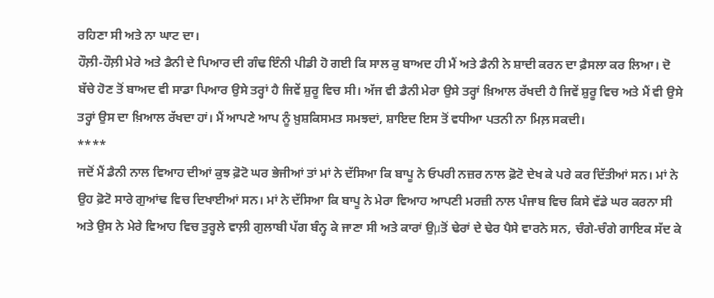ਰਹਿਣਾ ਸੀ ਅਤੇ ਨਾ ਘਾਟ ਦਾ।
ਹੌਲ਼ੀ-ਹੌਲ਼ੀ ਮੇਰੇ ਅਤੇ ਡੈਨੀ ਦੇ ਪਿਆਰ ਦੀ ਗੰਢ ਇੰਨੀ ਪੀਡੀ ਹੋ ਗਈ ਕਿ ਸਾਲ ਕੁ ਬਾਅਦ ਹੀ ਮੈਂ ਅਤੇ ਡੈਨੀ ਨੇ ਸ਼ਾਦੀ ਕਰਨ ਦਾ ਫ਼ੈਸਲਾ ਕਰ ਲਿਆ। ਦੋ ਬੱਚੇ ਹੋਣ ਤੋਂ ਬਾਅਦ ਵੀ ਸਾਡਾ ਪਿਆਰ ਉਸੇ ਤਰ੍ਹਾਂ ਹੈ ਜਿਵੇਂ ਸ਼ੁਰੂ ਵਿਚ ਸੀ। ਅੱਜ ਵੀ ਡੈਨੀ ਮੇਰਾ ਉਸੇ ਤਰ੍ਹਾਂ ਖ਼ਿਆਲ ਰੱਖਦੀ ਹੈ ਜਿਵੇਂ ਸ਼ੁਰੂ ਵਿਚ ਅਤੇ ਮੈਂ ਵੀ ਉਸੇ ਤਰ੍ਹਾਂ ਉਸ ਦਾ ਖ਼ਿਆਲ ਰੱਖਦਾ ਹਾਂ। ਮੈਂ ਆਪਣੇ ਆਪ ਨੂੰ ਖ਼ੁਸ਼ਕਿਸਮਤ ਸਮਝਦਾਂ, ਸ਼ਾਇਦ ਇਸ ਤੋਂ ਵਧੀਆ ਪਤਨੀ ਨਾ ਮਿਲ਼ ਸਕਦੀ।
****
ਜਦੋਂ ਮੈਂ ਡੈਨੀ ਨਾਲ ਵਿਆਹ ਦੀਆਂ ਕੁਝ ਫ਼ੋਟੋ ਘਰ ਭੇਜੀਆਂ ਤਾਂ ਮਾਂ ਨੇ ਦੱਸਿਆ ਕਿ ਬਾਪੂ ਨੇ ਓਪਰੀ ਨਜ਼ਰ ਨਾਲ ਫ਼ੋਟੋ ਦੇਖ ਕੇ ਪਰੇ ਕਰ ਦਿੱਤੀਆਂ ਸਨ। ਮਾਂ ਨੇ ਉਹ ਫ਼ੋਟੋ ਸਾਰੇ ਗੁਆਂਢ ਵਿਚ ਦਿਖਾਈਆਂ ਸਨ। ਮਾਂ ਨੇ ਦੱਸਿਆ ਕਿ ਬਾਪੂ ਨੇ ਮੇਰਾ ਵਿਆਹ ਆਪਣੀ ਮਰਜ਼ੀ ਨਾਲ ਪੰਜਾਬ ਵਿਚ ਕਿਸੇ ਵੱਡੇ ਘਰ ਕਰਨਾ ਸੀ ਅਤੇ ਉਸ ਨੇ ਮੇਰੇ ਵਿਆਹ ਵਿਚ ਤੁਰ੍ਹਲੇ ਵਾਲ਼ੀ ਗੁਲਾਬੀ ਪੱਗ ਬੰਨ੍ਹ ਕੇ ਜਾਣਾ ਸੀ ਅਤੇ ਕਾਰਾਂ ਉμਤੋਂ ਢੇਰਾਂ ਦੇ ਢੇਰ ਪੈਸੇ ਵਾਰਨੇ ਸਨ, ਚੰਗੇ-ਚੰਗੇ ਗਾਇਕ ਸੱਦ ਕੇ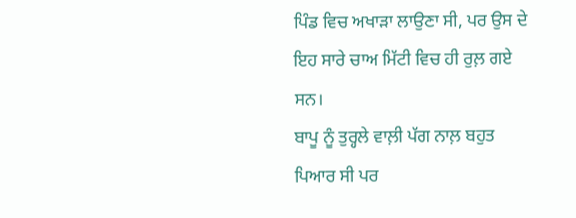ਪਿੰਡ ਵਿਚ ਅਖਾੜਾ ਲਾਉਣਾ ਸੀ, ਪਰ ਉਸ ਦੇ ਇਹ ਸਾਰੇ ਚਾਅ ਮਿੱਟੀ ਵਿਚ ਹੀ ਰੁਲ਼ ਗਏ ਸਨ।
ਬਾਪੂ ਨੂੰ ਤੁਰ੍ਹਲੇ ਵਾਲ਼ੀ ਪੱਗ ਨਾਲ਼ ਬਹੁਤ ਪਿਆਰ ਸੀ ਪਰ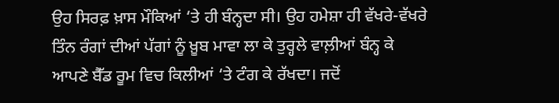ਉਹ ਸਿਰਫ਼ ਖ਼ਾਸ ਮੌਕਿਆਂ ‘ਤੇ ਹੀ ਬੰਨ੍ਹਦਾ ਸੀ। ਉਹ ਹਮੇਸ਼ਾ ਹੀ ਵੱਖਰੇ-ਵੱਖਰੇ ਤਿੰਨ ਰੰਗਾਂ ਦੀਆਂ ਪੱਗਾਂ ਨੂੰ ਖ਼ੂਬ ਮਾਵਾ ਲਾ ਕੇ ਤੁਰ੍ਹਲੇ ਵਾਲ਼ੀਆਂ ਬੰਨ੍ਹ ਕੇ ਆਪਣੇ ਬੈੱਡ ਰੂਮ ਵਿਚ ਕਿਲੀਆਂ ‘ਤੇ ਟੰਗ ਕੇ ਰੱਖਦਾ। ਜਦੋਂ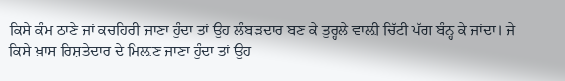ਕਿਸੇ ਕੰਮ ਠਾਣੇ ਜਾਂ ਕਚਹਿਰੀ ਜਾਣਾ ਹੁੰਦਾ ਤਾਂ ਉਹ ਲੰਬੜਦਾਰ ਬਣ ਕੇ ਤੁਰ੍ਹਲੇ ਵਾਲ਼ੀ ਚਿੱਟੀ ਪੱਗ ਬੰਨ੍ਹ ਕੇ ਜਾਂਦਾ। ਜੇ ਕਿਸੇ ਖ਼ਾਸ ਰਿਸ਼ਤੇਦਾਰ ਦੇ ਮਿਲ਼ਣ ਜਾਣਾ ਹੁੰਦਾ ਤਾਂ ਉਹ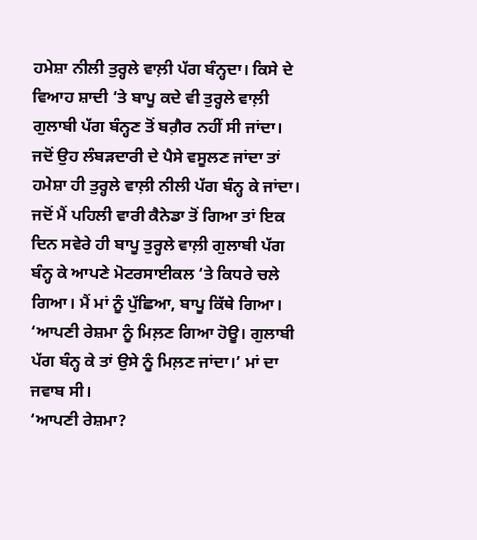ਹਮੇਸ਼ਾ ਨੀਲੀ ਤੁਰ੍ਹਲੇ ਵਾਲ਼ੀ ਪੱਗ ਬੰਨ੍ਹਦਾ। ਕਿਸੇ ਦੇ ਵਿਆਹ ਸ਼ਾਦੀ ‘ਤੇ ਬਾਪੂ ਕਦੇ ਵੀ ਤੁਰ੍ਹਲੇ ਵਾਲ਼ੀ ਗੁਲਾਬੀ ਪੱਗ ਬੰਨ੍ਹਣ ਤੋਂ ਬਗ਼ੈਰ ਨਹੀਂ ਸੀ ਜਾਂਦਾ। ਜਦੋਂ ਉਹ ਲੰਬੜਦਾਰੀ ਦੇ ਪੈਸੇ ਵਸੂਲਣ ਜਾਂਦਾ ਤਾਂ ਹਮੇਸ਼ਾ ਹੀ ਤੁਰ੍ਹਲੇ ਵਾਲ਼ੀ ਨੀਲੀ ਪੱਗ ਬੰਨ੍ਹ ਕੇ ਜਾਂਦਾ।
ਜਦੋਂ ਮੈਂ ਪਹਿਲੀ ਵਾਰੀ ਕੈਨੇਡਾ ਤੋਂ ਗਿਆ ਤਾਂ ਇਕ ਦਿਨ ਸਵੇਰੇ ਹੀ ਬਾਪੂ ਤੁਰ੍ਹਲੇ ਵਾਲ਼ੀ ਗੁਲਾਬੀ ਪੱਗ ਬੰਨ੍ਹ ਕੇ ਆਪਣੇ ਮੋਟਰਸਾਈਕਲ ‘ਤੇ ਕਿਧਰੇ ਚਲੇ ਗਿਆ। ਮੈਂ ਮਾਂ ਨੂੰ ਪੁੱਛਿਆ, ਬਾਪੂ ਕਿੱਥੇ ਗਿਆ।
‘ਆਪਣੀ ਰੇਸ਼ਮਾ ਨੂੰ ਮਿਲ਼ਣ ਗਿਆ ਹੋਊ। ਗੁਲਾਬੀ ਪੱਗ ਬੰਨ੍ਹ ਕੇ ਤਾਂ ਉਸੇ ਨੂੰ ਮਿਲ਼ਣ ਜਾਂਦਾ।’ ਮਾਂ ਦਾ ਜਵਾਬ ਸੀ।
‘ਆਪਣੀ ਰੇਸ਼ਮਾ?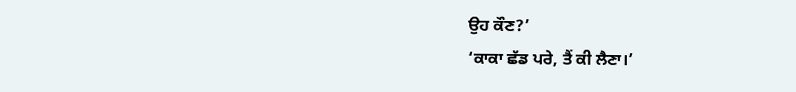ਉਹ ਕੌਣ?’
‘ਕਾਕਾ ਛੱਡ ਪਰੇ, ਤੈਂ ਕੀ ਲੈਣਾ।’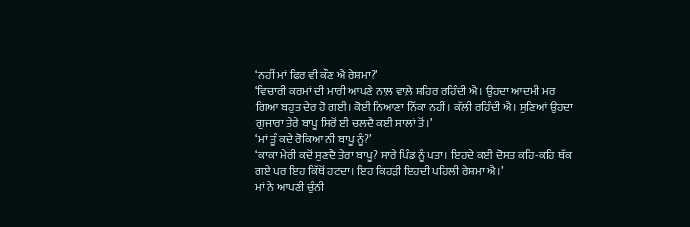‘ਨਹੀਂ ਮਾਂ ਫਿਰ ਵੀ ਕੌਣ ਐ ਰੇਸ਼ਮਾ?’
‘ਵਿਚਾਰੀ ਕਰਮਾਂ ਦੀ ਮਾਰੀ ਆਪਣੇ ਨਾਲ਼ ਵਾਲ਼ੇ ਸ਼ਹਿਰ ਰਹਿੰਦੀ ਐ। ਉਹਦਾ ਆਦਮੀ ਮਰ ਗਿਆ ਬਹੁਤ ਦੇਰ ਹੋ ਗਈ। ਕੋਈ ਨਿਆਣਾ ਨਿੱਕਾ ਨਹੀਂ। ਕੱਲੀ ਰਹਿੰਦੀ ਐ। ਸੁਣਿਆਂ ਉਹਦਾ ਗੁਜਾਰਾ ਤੇਰੇ ਬਾਪੂ ਸਿਰੋਂ ਈ ਚਲਦੈ ਕਈ ਸਾਲਾਂ ਤੋਂ।’
‘ਮਾਂ ਤੂੰ ਕਦੇ ਰੋਕਿਆ ਨੀ ਬਾਪੂ ਨੂੰ?’
‘ਕਾਕਾ ਮੇਰੀ ਕਦੋਂ ਸੁਣਦੈ ਤੇਰਾ ਬਾਪੂ? ਸਾਰੇ ਪਿੰਡ ਨੂੰ ਪਤਾ। ਇਹਦੇ ਕਈ ਦੋਸਤ ਕਹਿ-ਕਹਿ ਥੱਕ ਗਏ ਪਰ ਇਹ ਕਿੱਥੋਂ ਹਟਦਾ। ਇਹ ਕਿਹੜੀ ਇਹਦੀ ਪਹਿਲੀ ਰੇਸ਼ਮਾ ਐ।’
ਮਾਂ ਨੇ ਆਪਣੀ ਚੁੰਨੀ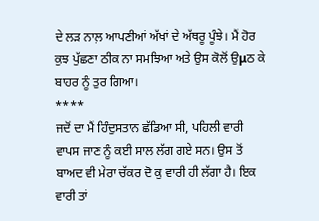ਦੇ ਲੜ ਨਾਲ਼ ਆਪਣੀਆਂ ਅੱਖਾਂ ਦੇ ਅੱਥਰੂ ਪੂੰਝੇ। ਮੈਂ ਹੋਰ ਕੁਝ ਪੁੱਛਣਾ ਠੀਕ ਨਾ ਸਮਝਿਆ ਅਤੇ ਉਸ ਕੋਲੋਂ ਉμਠ ਕੇ ਬਾਹਰ ਨੂੰ ਤੁਰ ਗਿਆ।
****
ਜਦੋਂ ਦਾ ਮੈਂ ਹਿੰਦੁਸਤਾਨ ਛੱਡਿਆ ਸੀ, ਪਹਿਲੀ ਵਾਰੀ ਵਾਪਸ ਜਾਣ ਨੂੰ ਕਈ ਸਾਲ ਲੱਗ ਗਏ ਸਨ। ਉਸ ਤੋਂ ਬਾਅਦ ਵੀ ਮੇਰਾ ਚੱਕਰ ਦੋ ਕੁ ਵਾਰੀ ਹੀ ਲੱਗਾ ਹੈ। ਇਕ ਵਾਰੀ ਤਾਂ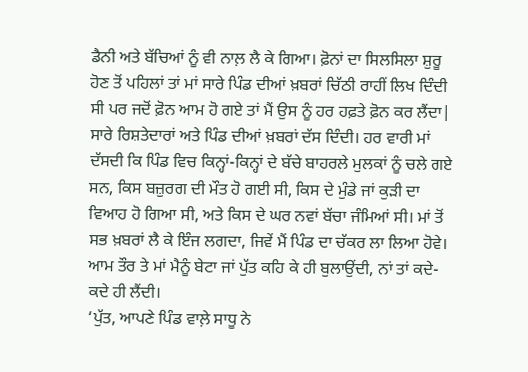ਡੈਨੀ ਅਤੇ ਬੱਚਿਆਂ ਨੂੰ ਵੀ ਨਾਲ਼ ਲੈ ਕੇ ਗਿਆ। ਫ਼ੋਨਾਂ ਦਾ ਸਿਲਸਿਲਾ ਸ਼ੁਰੂ ਹੋਣ ਤੋਂ ਪਹਿਲਾਂ ਤਾਂ ਮਾਂ ਸਾਰੇ ਪਿੰਡ ਦੀਆਂ ਖ਼ਬਰਾਂ ਚਿੱਠੀ ਰਾਹੀਂ ਲਿਖ ਦਿੰਦੀ ਸੀ ਪਰ ਜਦੋਂ ਫ਼ੋਨ ਆਮ ਹੋ ਗਏ ਤਾਂ ਮੈਂ ਉਸ ਨੂੰ ਹਰ ਹਫ਼ਤੇ ਫ਼ੋਨ ਕਰ ਲੈਂਦਾ| ਸਾਰੇ ਰਿਸ਼ਤੇਦਾਰਾਂ ਅਤੇ ਪਿੰਡ ਦੀਆਂ ਖ਼ਬਰਾਂ ਦੱਸ ਦਿੰਦੀ। ਹਰ ਵਾਰੀ ਮਾਂ ਦੱਸਦੀ ਕਿ ਪਿੰਡ ਵਿਚ ਕਿਨ੍ਹਾਂ-ਕਿਨ੍ਹਾਂ ਦੇ ਬੱਚੇ ਬਾਹਰਲੇ ਮੁਲਕਾਂ ਨੂੰ ਚਲੇ ਗਏ ਸਨ, ਕਿਸ ਬਜ਼ੁਰਗ ਦੀ ਮੌਤ ਹੋ ਗਈ ਸੀ, ਕਿਸ ਦੇ ਮੁੰਡੇ ਜਾਂ ਕੁੜੀ ਦਾ ਵਿਆਹ ਹੋ ਗਿਆ ਸੀ, ਅਤੇ ਕਿਸ ਦੇ ਘਰ ਨਵਾਂ ਬੱਚਾ ਜੰਮਿਆਂ ਸੀ। ਮਾਂ ਤੋਂ ਸਭ ਖ਼ਬਰਾਂ ਲੈ ਕੇ ਇੰਜ ਲਗਦਾ, ਜਿਵੇਂ ਮੈਂ ਪਿੰਡ ਦਾ ਚੱਕਰ ਲਾ ਲਿਆ ਹੋਵੇ। ਆਮ ਤੌਰ ਤੇ ਮਾਂ ਮੈਨੂੰ ਬੇਟਾ ਜਾਂ ਪੁੱਤ ਕਹਿ ਕੇ ਹੀ ਬੁਲਾਉਂਦੀ, ਨਾਂ ਤਾਂ ਕਦੇ-ਕਦੇ ਹੀ ਲੈਂਦੀ।
‘ਪੁੱਤ, ਆਪਣੇ ਪਿੰਡ ਵਾਲ਼ੇ ਸਾਧੂ ਨੇ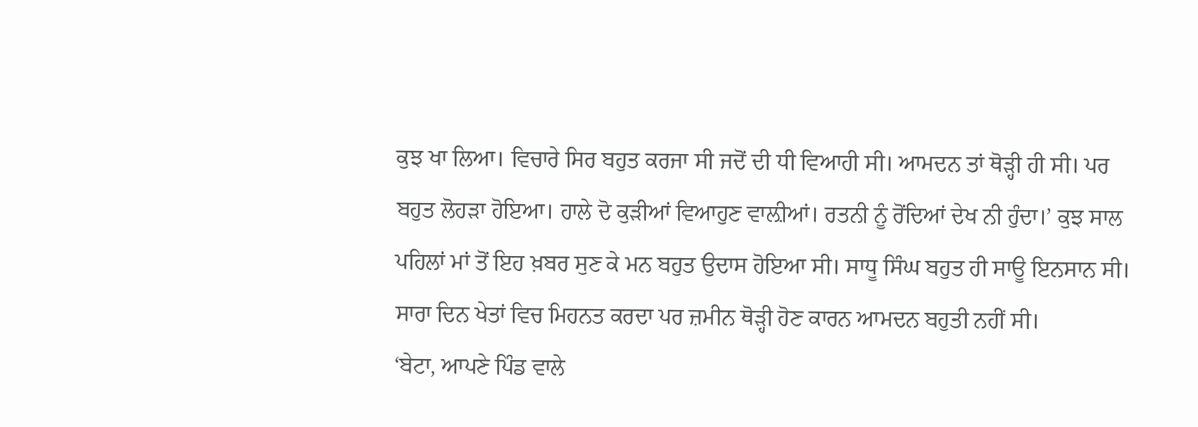ਕੁਝ ਖਾ ਲਿਆ। ਵਿਚਾਰੇ ਸਿਰ ਬਹੁਤ ਕਰਜਾ ਸੀ ਜਦੋਂ ਦੀ ਧੀ ਵਿਆਹੀ ਸੀ। ਆਮਦਨ ਤਾਂ ਥੋੜ੍ਹੀ ਹੀ ਸੀ। ਪਰ ਬਹੁਤ ਲੋਹੜਾ ਹੋਇਆ। ਹਾਲੇ ਦੋ ਕੁੜੀਆਂ ਵਿਆਹੁਣ ਵਾਲ਼ੀਆਂ। ਰਤਨੀ ਨੂੰ ਰੋਂਦਿਆਂ ਦੇਖ ਨੀ ਹੁੰਦਾ।’ ਕੁਝ ਸਾਲ ਪਹਿਲਾਂ ਮਾਂ ਤੋਂ ਇਹ ਖ਼ਬਰ ਸੁਣ ਕੇ ਮਨ ਬਹੁਤ ਉਦਾਸ ਹੋਇਆ ਸੀ। ਸਾਧੂ ਸਿੰਘ ਬਹੁਤ ਹੀ ਸਾਊ ਇਨਸਾਨ ਸੀ। ਸਾਰਾ ਦਿਨ ਖੇਤਾਂ ਵਿਚ ਮਿਹਨਤ ਕਰਦਾ ਪਰ ਜ਼ਮੀਨ ਥੋੜ੍ਹੀ ਹੋਣ ਕਾਰਨ ਆਮਦਨ ਬਹੁਤੀ ਨਹੀਂ ਸੀ।
‘ਬੇਟਾ, ਆਪਣੇ ਪਿੰਡ ਵਾਲੇ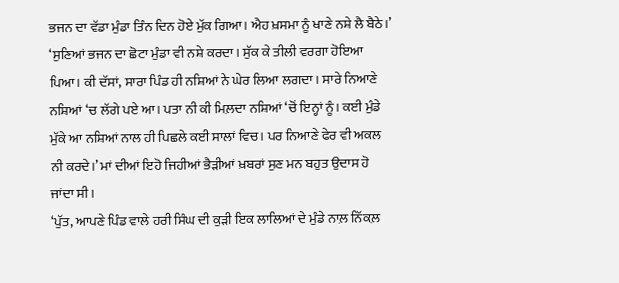ਭਜਨ ਦਾ ਵੱਡਾ ਮੁੰਡਾ ਤਿੰਨ ਦਿਨ ਹੋਏ ਮੁੱਕ ਗਿਆ। ਐਹ ਖ਼ਸਮਾ ਨੂੰ ਖਾਣੇ ਨਸ਼ੇ ਲੈ ਬੈਠੇ।’ ‘ਸੁਣਿਆਂ ਭਜਨ ਦਾ ਛੋਟਾ ਮੁੰਡਾ ਵੀ ਨਸ਼ੇ ਕਰਦਾ। ਸੁੱਕ ਕੇ ਤੀਲੀ ਵਰਗਾ ਹੋਇਆ ਪਿਆ। ਕੀ ਦੱਸਾਂ, ਸਾਰਾ ਪਿੰਡ ਹੀ ਨਸ਼ਿਆਂ ਨੇ ਘੇਰ ਲਿਆ ਲਗਦਾ। ਸਾਰੇ ਨਿਆਣੇ ਨਸ਼ਿਆਂ ‘ਚ ਲੱਗੇ ਪਏ ਆ। ਪਤਾ ਨੀ ਕੀ ਮਿਲ਼ਦਾ ਨਸ਼ਿਆਂ ‘ਚੋਂ ਇਨ੍ਹਾਂ ਨੂੰ। ਕਈ ਮੁੰਡੇ ਮੁੱਕੇ ਆ ਨਸ਼ਿਆਂ ਨਾਲ ਹੀ ਪਿਛਲੇ ਕਈ ਸਾਲਾਂ ਵਿਚ। ਪਰ ਨਿਆਣੇ ਫੇਰ ਵੀ ਅਕਲ ਨੀ ਕਰਦੇ।’ ਮਾਂ ਦੀਆਂ ਇਹੋ ਜਿਹੀਆਂ ਭੈੜੀਆਂ ਖ਼ਬਰਾਂ ਸੁਣ ਮਨ ਬਹੁਤ ਉਦਾਸ ਹੋ ਜਾਂਦਾ ਸੀ।
‘ਪੁੱਤ, ਆਪਣੇ ਪਿੰਡ ਵਾਲੇ ਹਰੀ ਸਿੰਘ ਦੀ ਕੁੜੀ ਇਕ ਲਾਲਿਆਂ ਦੇ ਮੁੰਡੇ ਨਾਲ਼ ਨਿੱਕਲ਼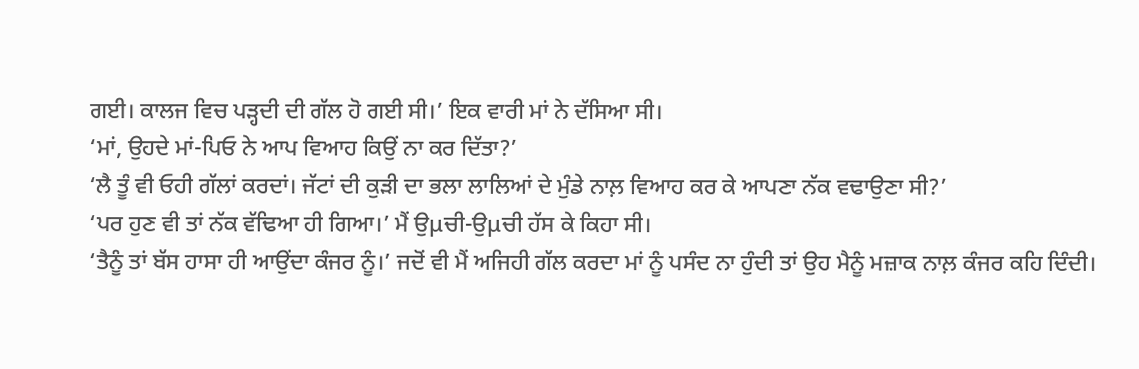ਗਈ। ਕਾਲਜ ਵਿਚ ਪੜ੍ਹਦੀ ਦੀ ਗੱਲ ਹੋ ਗਈ ਸੀ।’ ਇਕ ਵਾਰੀ ਮਾਂ ਨੇ ਦੱਸਿਆ ਸੀ।
‘ਮਾਂ, ਉਹਦੇ ਮਾਂ-ਪਿਓ ਨੇ ਆਪ ਵਿਆਹ ਕਿਉਂ ਨਾ ਕਰ ਦਿੱਤਾ?’
‘ਲੈ ਤੂੰ ਵੀ ਓਹੀ ਗੱਲਾਂ ਕਰਦਾਂ। ਜੱਟਾਂ ਦੀ ਕੁੜੀ ਦਾ ਭਲਾ ਲਾਲਿਆਂ ਦੇ ਮੁੰਡੇ ਨਾਲ਼ ਵਿਆਹ ਕਰ ਕੇ ਆਪਣਾ ਨੱਕ ਵਢਾਉਣਾ ਸੀ?’
‘ਪਰ ਹੁਣ ਵੀ ਤਾਂ ਨੱਕ ਵੱਢਿਆ ਹੀ ਗਿਆ।’ ਮੈਂ ਉμਚੀ-ਉμਚੀ ਹੱਸ ਕੇ ਕਿਹਾ ਸੀ।
‘ਤੈਨੂੰ ਤਾਂ ਬੱਸ ਹਾਸਾ ਹੀ ਆਉਂਦਾ ਕੰਜਰ ਨੂੰ।’ ਜਦੋਂ ਵੀ ਮੈਂ ਅਜਿਹੀ ਗੱਲ ਕਰਦਾ ਮਾਂ ਨੂੰ ਪਸੰਦ ਨਾ ਹੁੰਦੀ ਤਾਂ ਉਹ ਮੈਨੂੰ ਮਜ਼ਾਕ ਨਾਲ਼ ਕੰਜਰ ਕਹਿ ਦਿੰਦੀ।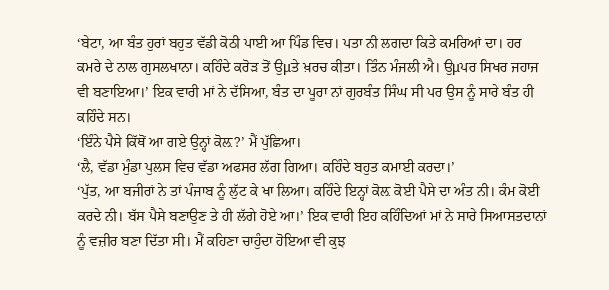‘ਬੇਟਾ, ਆ ਬੰਤ ਹੁਰਾਂ ਬਹੁਤ ਵੱਡੀ ਕੋਠੀ ਪਾਈ ਆ ਪਿੰਡ ਵਿਚ। ਪਤਾ ਨੀ ਲਗਦਾ ਕਿਤੇ ਕਮਰਿਆਂ ਦਾ। ਹਰ ਕਮਰੇ ਦੇ ਨਾਲ ਗੁਸਲਖਾਨਾ। ਕਹਿੰਦੇ ਕਰੋੜ ਤੋਂ ਉμਤੇ ਖ਼ਰਚ ਕੀਤਾ। ਤਿੰਨ ਮੰਜਲੀ ਐ। ਉμਪਰ ਸਿਖਰ ਜਹਾਜ ਵੀ ਬਣਾਇਆ।’ ਇਕ ਵਾਰੀ ਮਾਂ ਨੇ ਦੱਸਿਆ, ਬੰਤ ਦਾ ਪੂਰਾ ਨਾਂ ਗੁਰਬੰਤ ਸਿੰਘ ਸੀ ਪਰ ਉਸ ਨੂੰ ਸਾਰੇ ਬੰਤ ਹੀ ਕਹਿੰਦੇ ਸਨ।
‘ਇੰਨੇ ਪੈਸੇ ਕਿੱਥੋਂ ਆ ਗਏ ਉਨ੍ਹਾਂ ਕੋਲ਼?’ ਮੈਂ ਪੁੱਛਿਆ।
‘ਲੈ, ਵੱਡਾ ਮੁੰਡਾ ਪੁਲਸ ਵਿਚ ਵੱਡਾ ਅਫਸਰ ਲੱਗ ਗਿਆ। ਕਹਿੰਦੇ ਬਹੁਤ ਕਮਾਈ ਕਰਦਾ।’
‘ਪੁੱਤ, ਆ ਬਜੀਰਾਂ ਨੇ ਤਾਂ ਪੰਜਾਬ ਨੂੰ ਲੁੱਟ ਕੇ ਖਾ ਲਿਆ। ਕਹਿੰਦੇ ਇਨ੍ਹਾਂ ਕੋਲ਼ ਕੋਈ ਪੈਸੇ ਦਾ ਅੰਤ ਨੀ। ਕੰਮ ਕੋਈ ਕਰਦੇ ਨੀ। ਬੱਸ ਪੈਸੇ ਬਣਾਉਣ ਤੇ ਹੀ ਲੱਗੇ ਹੋਏ ਆ।’ ਇਕ ਵਾਰੀ ਇਹ ਕਹਿੰਦਿਆਂ ਮਾਂ ਨੇ ਸਾਰੇ ਸਿਆਸਤਦਾਨਾਂ ਨੂੰ ਵਜ਼ੀਰ ਬਣਾ ਦਿੱਤਾ ਸੀ। ਮੈਂ ਕਹਿਣਾ ਚਾਹੁੰਦਾ ਹੋਇਆ ਵੀ ਕੁਝ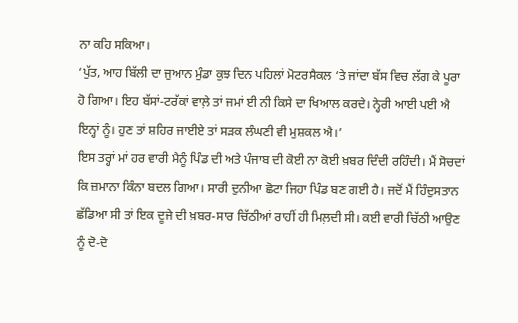ਨਾ ਕਹਿ ਸਕਿਆ।
‘ਪੁੱਤ, ਆਹ ਬਿੱਲੀ ਦਾ ਜੁਆਨ ਮੁੰਡਾ ਕੁਝ ਦਿਨ ਪਹਿਲਾਂ ਮੋਟਰਸੈਕਲ ‘ਤੇ ਜਾਂਦਾ ਬੱਸ ਵਿਚ ਲੱਗ ਕੇ ਪੂਰਾ ਹੋ ਗਿਆ। ਇਹ ਬੱਸਾਂ-ਟਰੱਕਾਂ ਵਾਲ਼ੇ ਤਾਂ ਜਮਾਂ ਈ ਨੀ ਕਿਸੇ ਦਾ ਖਿਆਲ ਕਰਦੇ। ਨ੍ਹੇਰੀ ਆਈ ਪਈ ਐ ਇਨ੍ਹਾਂ ਨੂੰ। ਹੁਣ ਤਾਂ ਸ਼ਹਿਰ ਜਾਈਏ ਤਾਂ ਸੜਕ ਲੰਘਣੀ ਵੀ ਮੁਸ਼ਕਲ ਐ।’
ਇਸ ਤਰ੍ਹਾਂ ਮਾਂ ਹਰ ਵਾਰੀ ਮੈਨੂੰ ਪਿੰਡ ਦੀ ਅਤੇ ਪੰਜਾਬ ਦੀ ਕੋਈ ਨਾ ਕੋਈ ਖ਼ਬਰ ਦਿੰਦੀ ਰਹਿੰਦੀ। ਮੈਂ ਸੋਚਦਾਂ ਕਿ ਜ਼ਮਾਨਾ ਕਿੰਨਾ ਬਦਲ ਗਿਆ। ਸਾਰੀ ਦੁਨੀਆ ਛੋਟਾ ਜਿਹਾ ਪਿੰਡ ਬਣ ਗਈ ਹੈ। ਜਦੋਂ ਮੈਂ ਹਿੰਦੁਸਤਾਨ ਛੱਡਿਆ ਸੀ ਤਾਂ ਇਕ ਦੂਜੇ ਦੀ ਖ਼ਬਰ-ਸਾਰ ਚਿੱਠੀਆਂ ਰਾਹੀਂ ਹੀ ਮਿਲ਼ਦੀ ਸੀ। ਕਈ ਵਾਰੀ ਚਿੱਠੀ ਆਉਣ ਨੂੰ ਦੋ-ਦੋ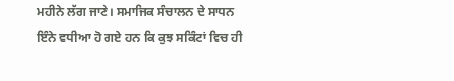ਮਹੀਨੇ ਲੱਗ ਜਾਣੇ। ਸਮਾਜਿਕ ਸੰਚਾਲਨ ਦੇ ਸਾਧਨ ਇੰਨੇ ਵਧੀਆ ਹੋ ਗਏ ਹਨ ਕਿ ਕੁਝ ਸਕਿੰਟਾਂ ਵਿਚ ਹੀ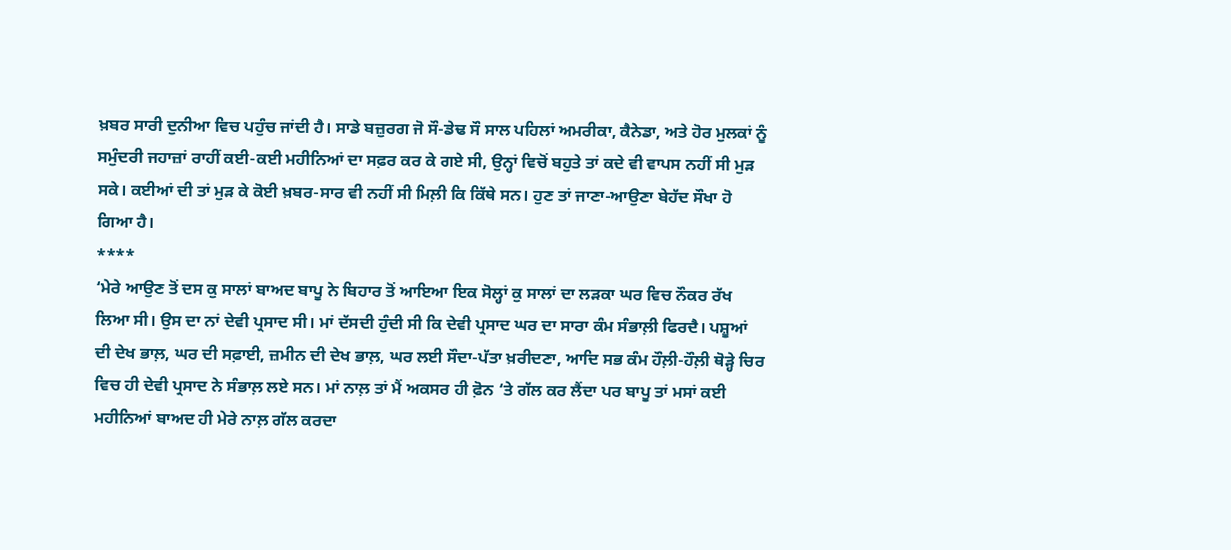ਖ਼ਬਰ ਸਾਰੀ ਦੁਨੀਆ ਵਿਚ ਪਹੁੰਚ ਜਾਂਦੀ ਹੈ। ਸਾਡੇ ਬਜ਼ੁਰਗ ਜੋ ਸੌ-ਡੇਢ ਸੌ ਸਾਲ ਪਹਿਲਾਂ ਅਮਰੀਕਾ, ਕੈਨੇਡਾ, ਅਤੇ ਹੋਰ ਮੁਲਕਾਂ ਨੂੰ ਸਮੁੰਦਰੀ ਜਹਾਜ਼ਾਂ ਰਾਹੀਂ ਕਈ-ਕਈ ਮਹੀਨਿਆਂ ਦਾ ਸਫ਼ਰ ਕਰ ਕੇ ਗਏ ਸੀ, ਉਨ੍ਹਾਂ ਵਿਚੋਂ ਬਹੁਤੇ ਤਾਂ ਕਦੇ ਵੀ ਵਾਪਸ ਨਹੀਂ ਸੀ ਮੁੜ ਸਕੇ। ਕਈਆਂ ਦੀ ਤਾਂ ਮੁੜ ਕੇ ਕੋਈ ਖ਼ਬਰ-ਸਾਰ ਵੀ ਨਹੀਂ ਸੀ ਮਿਲ਼ੀ ਕਿ ਕਿੱਥੇ ਸਨ। ਹੁਣ ਤਾਂ ਜਾਣਾ-ਆਉਣਾ ਬੇਹੱਦ ਸੌਖਾ ਹੋ ਗਿਆ ਹੈ।
****
‘ਮੇਰੇ ਆਉਣ ਤੋਂ ਦਸ ਕੁ ਸਾਲਾਂ ਬਾਅਦ ਬਾਪੂ ਨੇ ਬਿਹਾਰ ਤੋਂ ਆਇਆ ਇਕ ਸੋਲ੍ਹਾਂ ਕੁ ਸਾਲਾਂ ਦਾ ਲੜਕਾ ਘਰ ਵਿਚ ਨੌਕਰ ਰੱਖ ਲਿਆ ਸੀ। ਉਸ ਦਾ ਨਾਂ ਦੇਵੀ ਪ੍ਰਸਾਦ ਸੀ। ਮਾਂ ਦੱਸਦੀ ਹੁੰਦੀ ਸੀ ਕਿ ਦੇਵੀ ਪ੍ਰਸਾਦ ਘਰ ਦਾ ਸਾਰਾ ਕੰਮ ਸੰਭਾਲ਼ੀ ਫਿਰਦੈ। ਪਸ਼ੂਆਂ ਦੀ ਦੇਖ ਭਾਲ਼, ਘਰ ਦੀ ਸਫ਼ਾਈ, ਜ਼ਮੀਨ ਦੀ ਦੇਖ ਭਾਲ਼, ਘਰ ਲਈ ਸੌਦਾ-ਪੱਤਾ ਖ਼ਰੀਦਣਾ, ਆਦਿ ਸਭ ਕੰਮ ਹੌਲ਼ੀ-ਹੌਲ਼ੀ ਥੋੜ੍ਹੇ ਚਿਰ ਵਿਚ ਹੀ ਦੇਵੀ ਪ੍ਰਸਾਦ ਨੇ ਸੰਭਾਲ਼ ਲਏ ਸਨ। ਮਾਂ ਨਾਲ਼ ਤਾਂ ਮੈਂ ਅਕਸਰ ਹੀ ਫ਼ੋਨ ‘ਤੇ ਗੱਲ ਕਰ ਲੈਂਦਾ ਪਰ ਬਾਪੂ ਤਾਂ ਮਸਾਂ ਕਈ ਮਹੀਨਿਆਂ ਬਾਅਦ ਹੀ ਮੇਰੇ ਨਾਲ਼ ਗੱਲ ਕਰਦਾ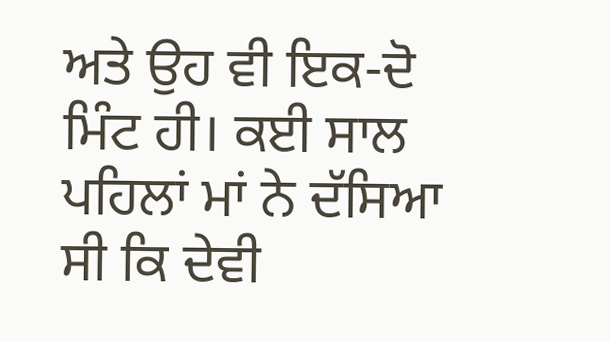ਅਤੇ ਉਹ ਵੀ ਇਕ-ਦੋ ਮਿੰਟ ਹੀ। ਕਈ ਸਾਲ ਪਹਿਲਾਂ ਮਾਂ ਨੇ ਦੱਸਿਆ ਸੀ ਕਿ ਦੇਵੀ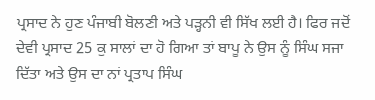ਪ੍ਰਸਾਦ ਨੇ ਹੁਣ ਪੰਜਾਬੀ ਬੋਲਣੀ ਅਤੇ ਪੜ੍ਹਨੀ ਵੀ ਸਿੱਖ ਲਈ ਹੈ। ਫਿਰ ਜਦੋਂ ਦੇਵੀ ਪ੍ਰਸਾਦ 25 ਕੁ ਸਾਲਾਂ ਦਾ ਹੋ ਗਿਆ ਤਾਂ ਬਾਪੂ ਨੇ ਉਸ ਨੂੰ ਸਿੰਘ ਸਜਾ ਦਿੱਤਾ ਅਤੇ ਉਸ ਦਾ ਨਾਂ ਪ੍ਰਤਾਪ ਸਿੰਘ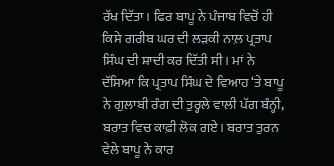ਰੱਖ ਦਿੱਤਾ। ਫਿਰ ਬਾਪੂ ਨੇ ਪੰਜਾਬ ਵਿਚੋਂ ਹੀ ਕਿਸੇ ਗਰੀਬ ਘਰ ਦੀ ਲੜਕੀ ਨਾਲ਼ ਪ੍ਰਤਾਪ ਸਿੰਘ ਦੀ ਸ਼ਾਦੀ ਕਰ ਦਿੱਤੀ ਸੀ। ਮਾਂ ਨੇ ਦੱਸਿਆ ਕਿ ਪ੍ਰਤਾਪ ਸਿੰਘ ਦੇ ਵਿਆਹ ‘ਤੇ ਬਾਪੂ ਨੇ ਗੁਲਾਬੀ ਰੰਗ ਦੀ ਤੁਰ੍ਹਲੇ ਵਾਲੀ ਪੱਗ ਬੰਨ੍ਹੀ, ਬਰਾਤ ਵਿਚ ਕਾਫ਼ੀ ਲੋਕ ਗਏ। ਬਰਾਤ ਤੁਰਨ ਵੇਲੇ ਬਾਪੂ ਨੇ ਕਾਰ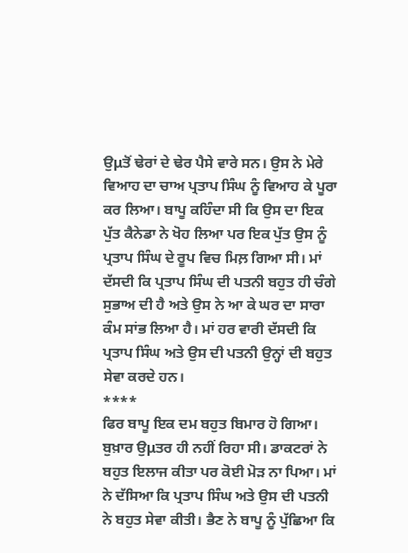ਉμਤੋਂ ਢੇਰਾਂ ਦੇ ਢੇਰ ਪੈਸੇ ਵਾਰੇ ਸਨ। ਉਸ ਨੇ ਮੇਰੇ ਵਿਆਹ ਦਾ ਚਾਅ ਪ੍ਰਤਾਪ ਸਿੰਘ ਨੂੰ ਵਿਆਹ ਕੇ ਪੂਰਾ ਕਰ ਲਿਆ। ਬਾਪੂ ਕਹਿੰਦਾ ਸੀ ਕਿ ਉਸ ਦਾ ਇਕ ਪੁੱਤ ਕੈਨੇਡਾ ਨੇ ਖੋਹ ਲਿਆ ਪਰ ਇਕ ਪੁੱਤ ਉਸ ਨੂੰ ਪ੍ਰਤਾਪ ਸਿੰਘ ਦੇ ਰੂਪ ਵਿਚ ਮਿਲ਼ ਗਿਆ ਸੀ। ਮਾਂ ਦੱਸਦੀ ਕਿ ਪ੍ਰਤਾਪ ਸਿੰਘ ਦੀ ਪਤਨੀ ਬਹੁਤ ਹੀ ਚੰਗੇ ਸੁਭਾਅ ਦੀ ਹੈ ਅਤੇ ਉਸ ਨੇ ਆ ਕੇ ਘਰ ਦਾ ਸਾਰਾ ਕੰਮ ਸਾਂਭ ਲਿਆ ਹੈ। ਮਾਂ ਹਰ ਵਾਰੀ ਦੱਸਦੀ ਕਿ ਪ੍ਰਤਾਪ ਸਿੰਘ ਅਤੇ ਉਸ ਦੀ ਪਤਨੀ ਉਨ੍ਹਾਂ ਦੀ ਬਹੁਤ ਸੇਵਾ ਕਰਦੇ ਹਨ।
****
ਫਿਰ ਬਾਪੂ ਇਕ ਦਮ ਬਹੁਤ ਬਿਮਾਰ ਹੋ ਗਿਆ। ਬੁਖ਼ਾਰ ਉμਤਰ ਹੀ ਨਹੀਂ ਰਿਹਾ ਸੀ। ਡਾਕਟਰਾਂ ਨੇ ਬਹੁਤ ਇਲਾਜ ਕੀਤਾ ਪਰ ਕੋਈ ਮੋੜ ਨਾ ਪਿਆ। ਮਾਂ ਨੇ ਦੱਸਿਆ ਕਿ ਪ੍ਰਤਾਪ ਸਿੰਘ ਅਤੇ ਉਸ ਦੀ ਪਤਨੀ ਨੇ ਬਹੁਤ ਸੇਵਾ ਕੀਤੀ। ਭੈਣ ਨੇ ਬਾਪੂ ਨੂੰ ਪੁੱਛਿਆ ਕਿ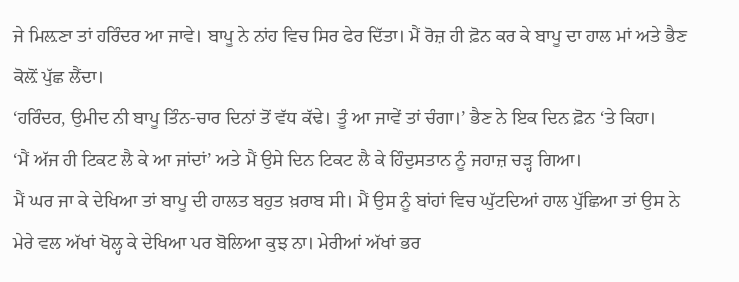ਜੇ ਮਿਲ਼ਣਾ ਤਾਂ ਹਰਿੰਦਰ ਆ ਜਾਵੇ। ਬਾਪੂ ਨੇ ਨਾਂਹ ਵਿਚ ਸਿਰ ਫੇਰ ਦਿੱਤਾ। ਮੈਂ ਰੋਜ਼ ਹੀ ਫ਼ੋਨ ਕਰ ਕੇ ਬਾਪੂ ਦਾ ਹਾਲ ਮਾਂ ਅਤੇ ਭੈਣ ਕੋਲ਼ੋਂ ਪੁੱਛ ਲੈਂਦਾ।
‘ਹਰਿੰਦਰ, ਉਮੀਦ ਨੀ ਬਾਪੂ ਤਿੰਨ-ਚਾਰ ਦਿਨਾਂ ਤੋਂ ਵੱਧ ਕੱਢੇ। ਤੂੰ ਆ ਜਾਵੇਂ ਤਾਂ ਚੰਗਾ।’ ਭੈਣ ਨੇ ਇਕ ਦਿਨ ਫ਼ੋਨ ‘ਤੇ ਕਿਹਾ।
‘ਮੈਂ ਅੱਜ ਹੀ ਟਿਕਟ ਲੈ ਕੇ ਆ ਜਾਂਦਾਂ’ ਅਤੇ ਮੈਂ ਉਸੇ ਦਿਨ ਟਿਕਟ ਲੈ ਕੇ ਹਿੰਦੁਸਤਾਨ ਨੂੰ ਜਹਾਜ਼ ਚੜ੍ਹ ਗਿਆ।
ਮੈਂ ਘਰ ਜਾ ਕੇ ਦੇਖਿਆ ਤਾਂ ਬਾਪੂ ਦੀ ਹਾਲਤ ਬਹੁਤ ਖ਼ਰਾਬ ਸੀ। ਮੈਂ ਉਸ ਨੂੰ ਬਾਂਹਾਂ ਵਿਚ ਘੁੱਟਦਿਆਂ ਹਾਲ ਪੁੱਛਿਆ ਤਾਂ ਉਸ ਨੇ ਮੇਰੇ ਵਲ ਅੱਖਾਂ ਖੋਲ੍ਹ ਕੇ ਦੇਖਿਆ ਪਰ ਬੋਲਿਆ ਕੁਝ ਨਾ। ਮੇਰੀਆਂ ਅੱਖਾਂ ਭਰ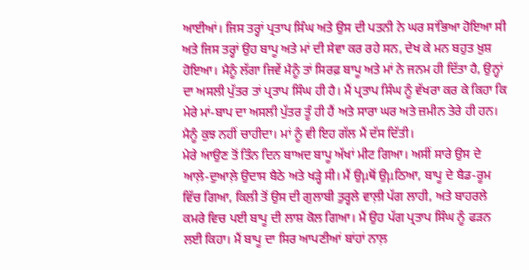ਆਈਆਂ। ਜਿਸ ਤਰ੍ਹਾਂ ਪ੍ਰਤਾਪ ਸਿੰਘ ਅਤੇ ਉਸ ਦੀ ਪਤਨੀ ਨੇ ਘਰ ਸਾਂਭਿਆ ਹੋਇਆ ਸੀ ਅਤੇ ਜਿਸ ਤਰ੍ਹਾਂ ਉਹ ਬਾਪੂ ਅਤੇ ਮਾਂ ਦੀ ਸੇਵਾ ਕਰ ਰਹੇ ਸਨ, ਦੇਖ ਕੇ ਮਨ ਬਹੁਤ ਖ਼ੁਸ਼ ਹੋਇਆ। ਮੈਨੂੰ ਲੱਗਾ ਜਿਵੇਂ ਮੈਨੂੰ ਤਾਂ ਸਿਰਫ਼ ਬਾਪੂ ਅਤੇ ਮਾਂ ਨੇ ਜਨਮ ਹੀ ਦਿੱਤਾ ਹੈ, ਉਨ੍ਹਾਂ ਦਾ ਅਸਲੀ ਪੁੱਤਰ ਤਾਂ ਪ੍ਰਤਾਪ ਸਿੰਘ ਹੀ ਹੈ। ਮੈਂ ਪ੍ਰਤਾਪ ਸਿੰਘ ਨੂੰ ਵੱਖਰਾ ਕਰ ਕੇ ਕਿਹਾ ਕਿ ਮੇਰੇ ਮਾਂ-ਬਾਪ ਦਾ ਅਸਲੀ ਪੁੱਤਰ ਤੂੰ ਹੀ ਹੈਂ ਅਤੇ ਸਾਰਾ ਘਰ ਅਤੇ ਜ਼ਮੀਨ ਤੇਰੇ ਹੀ ਹਨ। ਮੈਨੂੰ ਕੁਝ ਨਹੀਂ ਚਾਹੀਦਾ। ਮਾਂ ਨੂੰ ਵੀ ਇਹ ਗੱਲ ਮੈਂ ਦੱਸ ਦਿੱਤੀ।
ਮੇਰੇ ਆਉਣ ਤੋਂ ਤਿੰਨ ਦਿਨ ਬਾਅਦ ਬਾਪੂ ਅੱਖਾਂ ਮੀਟ ਗਿਆ। ਅਸੀਂ ਸਾਰੇ ਉਸ ਦੇ ਆਲ਼ੇ-ਦੁਆਲ਼ੇ ਉਦਾਸ ਬੈਠੇ ਅਤੇ ਖੜ੍ਹੇ ਸੀ। ਮੈਂ ਉμਥੋਂ ਉμਠਿਆ, ਬਾਪੂ ਦੇ ਬੈਡ-ਰੂਮ ਵਿੱਚ ਗਿਆ, ਕਿਲੀ ਤੋਂ ਉਸ ਦੀ ਗੁਲਾਬੀ ਤੁਰ੍ਹਲੇ ਵਾਲ਼ੀ ਪੱਗ ਲਾਹੀ, ਅਤੇ ਬਾਹਰਲੇ ਕਮਰੇ ਵਿਚ ਪਈ ਬਾਪੂ ਦੀ ਲਾਸ਼ ਕੋਲ ਗਿਆ। ਮੈਂ ਉਹ ਪੱਗ ਪ੍ਰਤਾਪ ਸਿੰਘ ਨੂੰ ਫੜਨ ਲਈ ਕਿਹਾ। ਮੈਂ ਬਾਪੂ ਦਾ ਸਿਰ ਆਪਣੀਆਂ ਬਾਂਹਾਂ ਨਾਲ਼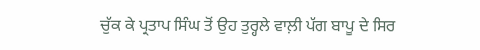ਚੁੱਕ ਕੇ ਪ੍ਰਤਾਪ ਸਿੰਘ ਤੋਂ ਉਹ ਤੁਰ੍ਹਲੇ ਵਾਲ਼ੀ ਪੱਗ ਬਾਪੂ ਦੇ ਸਿਰ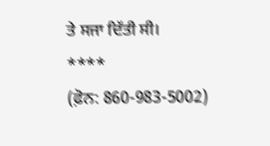ਤੇ ਸਜਾ ਦਿੱਤੀ ਸੀ।
****
(ਫ਼ੋਨ: 860-983-5002)